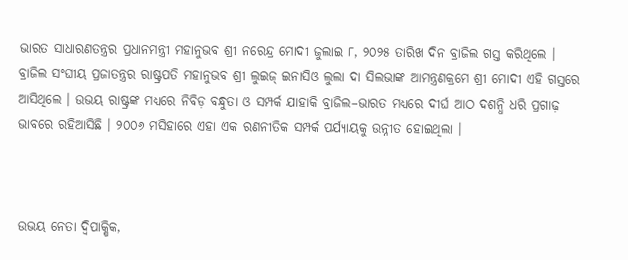ଭାରତ ସାଧାରଣତନ୍ତ୍ରର ପ୍ରଧାନମନ୍ତ୍ରୀ ମହାନୁଭବ ଶ୍ରୀ ନରେନ୍ଦ୍ର ମୋଦୀ ଜୁଲାଇ ୮, ୨୦୨୫ ତାରିଖ ଦିନ ବ୍ରାଜିଲ ଗସ୍ତ କରିଥିଲେ । ବ୍ରାଜିଲ ସଂଘୀୟ ପ୍ରଜାତନ୍ତ୍ରର ରାଷ୍ଟ୍ରପତି ମହାନୁଭବ ଶ୍ରୀ ଲୁଇଜ୍ ଇନାସିଓ ଲୁଲା ଦା ସିଲଭାଙ୍କ ଆମନ୍ତ୍ରଣକ୍ରମେ ଶ୍ରୀ ମୋଦୀ ଏହି ଗସ୍ତରେ ଆସିଥିଲେ । ଉଭୟ ରାଷ୍ଟ୍ରଙ୍କ ମଧ୍ୟରେ ନିବିଡ଼ ବନ୍ଧୁତା ଓ ସମ୍ପର୍କ ଯାହାକି ବ୍ରାଜିଲ–ଭାରତ ମଧ୍ୟରେ ଦୀର୍ଘ ଆଠ ଦଶନ୍ଧି ଧରି ପ୍ରଗାଢ଼ ଭାବରେ ରହିଆସିଛି । ୨୦୦୬ ମସିହାରେ ଏହା ଏକ ରଣନୀତିକ ସମ୍ପର୍କ ପର୍ଯ୍ୟାୟକୁ ଉନ୍ନୀତ ହୋଇଥିଲା ।



ଉଭୟ ନେତା ଦ୍ୱିପାକ୍ଷିକ,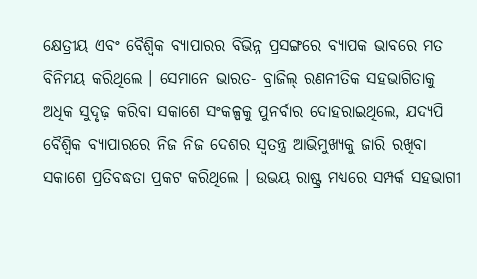କ୍ଷେତ୍ରୀୟ ଏବଂ ବୈଶ୍ୱିକ ବ୍ୟାପାରର ବିଭିନ୍ନ ପ୍ରସଙ୍ଗରେ ବ୍ୟାପକ ଭାବରେ ମତ ବିନିମୟ କରିଥିଲେ । ସେମାନେ ଭାରତ- ବ୍ରାଜିଲ୍ ରଣନୀତିକ ସହଭାଗିତାକୁ ଅଧିକ ସୁଦୃଢ଼ କରିବା ସକାଶେ ସଂକଳ୍ପକୁ ପୁନର୍ବାର ଦୋହରାଇଥିଲେ, ଯଦ୍ୟପି ବୈଶ୍ୱିକ ବ୍ୟାପାରରେ ନିଜ ନିଜ ଦେଶର ସ୍ୱତନ୍ତ୍ର ଆଭିମୁଖ୍ୟକୁ ଜାରି ରଖିବା ସକାଶେ ପ୍ରତିବଦ୍ଧତା ପ୍ରକଟ କରିଥିଲେ । ଉଭୟ ରାଷ୍ଟ୍ର ମଧ୍ୟରେ ସମ୍ପର୍କ ସହଭାଗୀ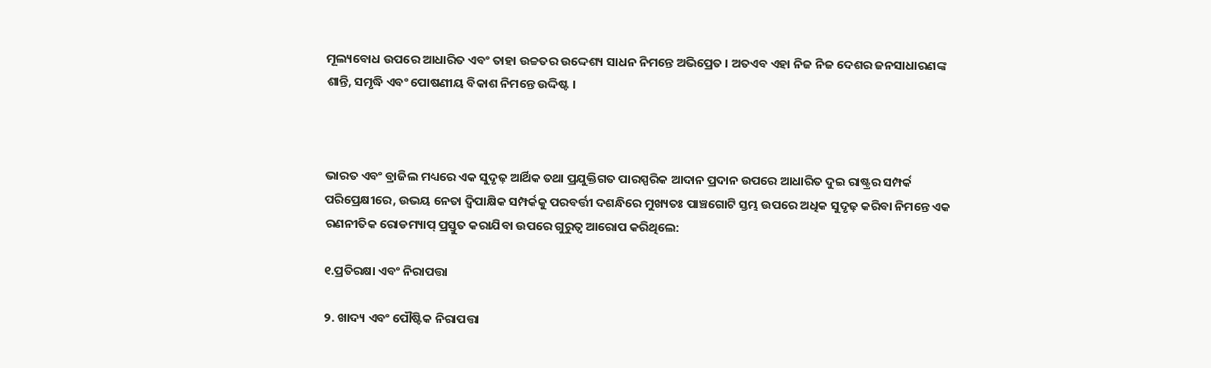ମୂଲ୍ୟବୋଧ ଉପରେ ଆଧାରିତ ଏବଂ ତାହା ଉଚ୍ଚତର ଉଦ୍ଦେଶ୍ୟ ସାଧନ ନିମନ୍ତେ ଅଭିପ୍ରେତ । ଅତଏବ ଏହା ନିଜ ନିଜ ଦେଶର ଜନସାଧାରଣଙ୍କ ଶାନ୍ତି, ସମୃଦ୍ଧି ଏବଂ ପୋଷଣୀୟ ବିକାଶ ନିମନ୍ତେ ଉଦ୍ଦିଷ୍ଟ ।



ଭାରତ ଏବଂ ବ୍ରାଜିଲ ମଧ୍ୟରେ ଏକ ସୁଦୃଢ଼ ଆର୍ଥିକ ତଥା ପ୍ରଯୁକ୍ତିଗତ ପାରସ୍ପରିକ ଆଦାନ ପ୍ରଦାନ ଉପରେ ଆଧାରିତ ଦୁଇ ରାଷ୍ଟ୍ରର ସମ୍ପର୍କ ପରିପ୍ରେକ୍ଷୀରେ, ଉଭୟ ନେତା ଦ୍ୱିପାକ୍ଷିକ ସମ୍ପର୍କକୁ ପରବର୍ତ୍ତୀ ଦଶନ୍ଧିରେ ମୁଖ୍ୟତଃ ପାଞ୍ଚଗୋଟି ସ୍ତମ୍ଭ ଉପରେ ଅଧିକ ସୁଦୃଢ଼ କରିବା ନିମନ୍ତେ ଏକ ରଣନୀତିକ ରୋଡମ୍ୟାପ୍ ପ୍ରସ୍ତୁତ କରାଯିବା ଉପରେ ଗୁରୁତ୍ୱ ଆରୋପ କରିଥିଲେ:

୧.ପ୍ରତିରକ୍ଷା ଏବଂ ନିରାପତ୍ତା

୨. ଖାଦ୍ୟ ଏବଂ ପୌଷ୍ଟିକ ନିରାପତ୍ତା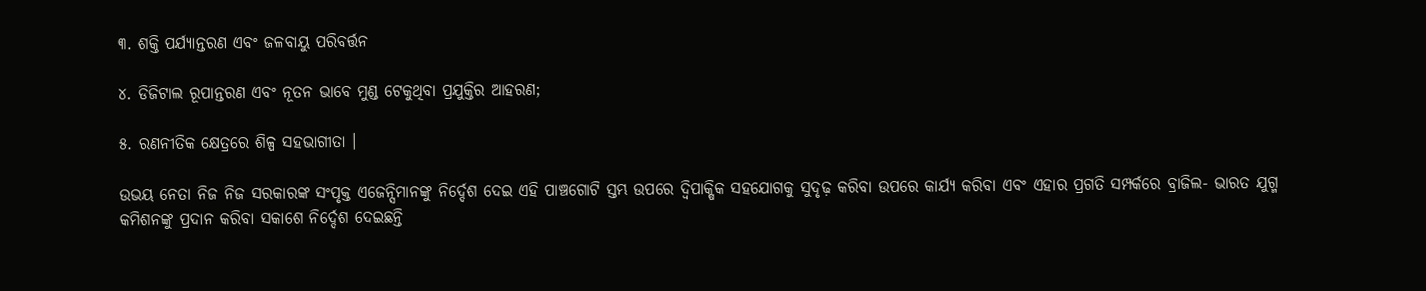୩. ଶକ୍ତି ପର୍ଯ୍ୟାନ୍ତରଣ ଏବଂ ଜଳବାୟୁ ପରିବର୍ତ୍ତନ

୪. ଡିଜିଟାଲ ରୂପାନ୍ତରଣ ଏବଂ ନୂତନ ଭାବେ ମୁଣ୍ଡ ଟେକୁଥିବା ପ୍ରଯୁକ୍ତିର ଆହରଣ;

୫. ରଣନୀତିକ କ୍ଷେତ୍ରରେ ଶିଳ୍ପ ସହଭାଗୀତା ।

ଉଭୟ ନେତା ନିଜ ନିଜ ସରକାରଙ୍କ ସଂପୃକ୍ତ ଏଜେନ୍ସିମାନଙ୍କୁ ନିର୍ଦ୍ଦେଶ ଦେଇ ଏହି ପାଞ୍ଚଗୋଟି ସ୍ତମ୍ଭ ଉପରେ ଦ୍ୱିପାକ୍ଷିକ ସହଯୋଗକୁ ସୁଦୃଢ଼ କରିବା ଉପରେ କାର୍ଯ୍ୟ କରିବା ଏବଂ ଏହାର ପ୍ରଗତି ସମ୍ପର୍କରେ ବ୍ରାଜିଲ- ଭାରତ ଯୁଗ୍ମ କମିଶନଙ୍କୁ ପ୍ରଦାନ କରିବା ସକାଶେ ନିର୍ଦ୍ଦେଶ ଦେଇଛନ୍ତି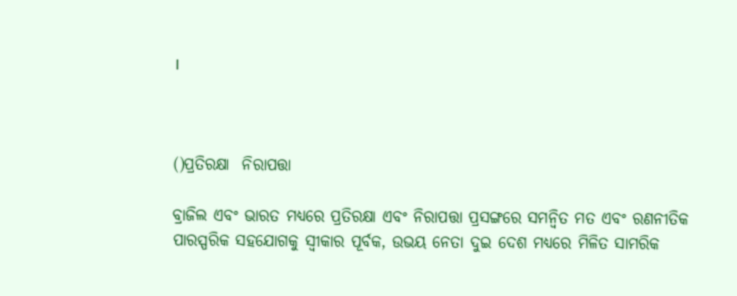।



()ପ୍ରତିରକ୍ଷା  ନିରାପତ୍ତା

ବ୍ରାଜିଲ ଏବଂ ଭାରତ ମଧ୍ୟରେ ପ୍ରତିରକ୍ଷା ଏବଂ ନିରାପତ୍ତା ପ୍ରସଙ୍ଗରେ ସମନ୍ୱିତ ମତ ଏବଂ ରଣନୀତିକ ପାରସ୍ପରିକ ସହଯୋଗକୁ ସ୍ୱୀକାର ପୂର୍ବକ, ଉଭୟ ନେତା ଦୁଇ ଦେଶ ମଧ୍ୟରେ ମିଳିତ ସାମରିକ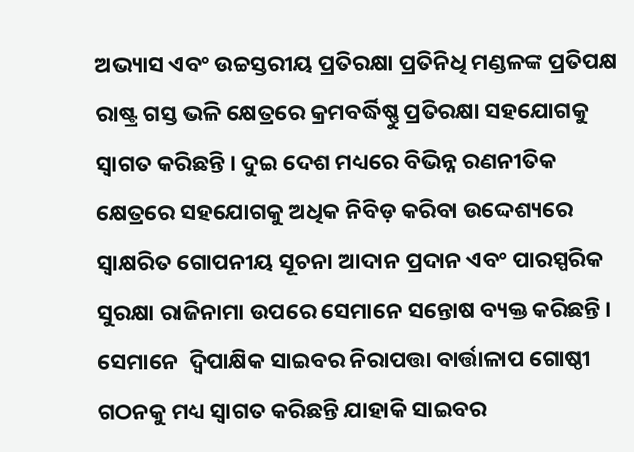ଅଭ୍ୟାସ ଏବଂ ଉଚ୍ଚସ୍ତରୀୟ ପ୍ରତିରକ୍ଷା ପ୍ରତିନିଧି ମଣ୍ଡଳଙ୍କ ପ୍ରତିପକ୍ଷ ରାଷ୍ଟ୍ର ଗସ୍ତ ଭଳି କ୍ଷେତ୍ରରେ କ୍ରମବର୍ଦ୍ଧିଷ୍ଣୁ ପ୍ରତିରକ୍ଷା ସହଯୋଗକୁ ସ୍ୱାଗତ କରିଛନ୍ତି । ଦୁଇ ଦେଶ ମଧ୍ୟରେ ବିଭିନ୍ନ ରଣନୀତିକ କ୍ଷେତ୍ରରେ ସହଯୋଗକୁ ଅଧିକ ନିବିଡ଼ କରିବା ଉଦ୍ଦେଶ୍ୟରେ ସ୍ୱାକ୍ଷରିତ ଗୋପନୀୟ ସୂଚନା ଆଦାନ ପ୍ରଦାନ ଏବଂ ପାରସ୍ପରିକ ସୁରକ୍ଷା ରାଜିନାମା ଉପରେ ସେମାନେ ସନ୍ତୋଷ ବ୍ୟକ୍ତ କରିଛନ୍ତି ।  ସେମାନେ  ଦ୍ୱିପାକ୍ଷିକ ସାଇବର ନିରାପତ୍ତା ବାର୍ତ୍ତାଳାପ ଗୋଷ୍ଠୀ ଗଠନକୁ ମଧ୍ୟ ସ୍ୱାଗତ କରିଛନ୍ତି ଯାହାକି ସାଇବର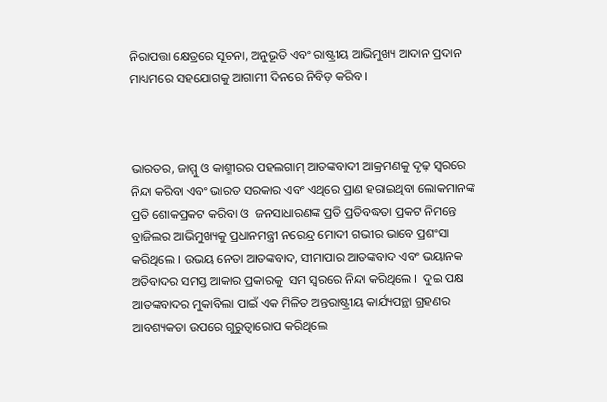ନିରାପତ୍ତା କ୍ଷେତ୍ରରେ ସୂଚନା, ଅନୁଭୂତି ଏବଂ ରାଷ୍ଟ୍ରୀୟ ଆଭିମୁଖ୍ୟ ଆଦାନ ପ୍ରଦାନ ମାଧ୍ୟମରେ ସହଯୋଗକୁ ଆଗାମୀ ଦିନରେ ନିବିଡ଼ କରିବ ।



ଭାରତର, ଜାମ୍ମୁ ଓ କାଶ୍ମୀରର ପହଲଗାମ୍ ଆତଙ୍କବାଦୀ ଆକ୍ରମଣକୁ ଦୃଢ଼ ସ୍ୱରରେ ନିନ୍ଦା କରିବା ଏବଂ ଭାରତ ସରକାର ଏବଂ ଏଥିରେ ପ୍ରାଣ ହରାଇଥିବା ଲୋକମାନଙ୍କ ପ୍ରତି ଶୋକପ୍ରକଟ କରିବା ଓ  ଜନସାଧାରଣଙ୍କ ପ୍ରତି ପ୍ରତିବଦ୍ଧତା ପ୍ରକଟ ନିମନ୍ତେ ବ୍ରାଜିଲର ଆଭିମୁଖ୍ୟକୁ ପ୍ରଧାନମନ୍ତ୍ରୀ ନରେନ୍ଦ୍ର ମୋଦୀ ଗଭୀର ଭାବେ ପ୍ରଶଂସା କରିଥିଲେ । ଉଭୟ ନେତା ଆତଙ୍କବାଦ, ସୀମାପାର ଆତଙ୍କବାଦ ଏବଂ ଭୟାନକ ଅତିବାଦର ସମସ୍ତ ଆକାର ପ୍ରକାରକୁ  ସମ ସ୍ୱରରେ ନିନ୍ଦା କରିଥିଲେ ।  ଦୁଇ ପକ୍ଷ ଆତଙ୍କବାଦର ମୁକାବିଲା ପାଇଁ ଏକ ମିଳିତ ଅନ୍ତରାଷ୍ଟ୍ରୀୟ କାର୍ଯ୍ୟପନ୍ଥା ଗ୍ରହଣର ଆବଶ୍ୟକତା ଉପରେ ଗୁରୁତ୍ୱାରୋପ କରିଥିଲେ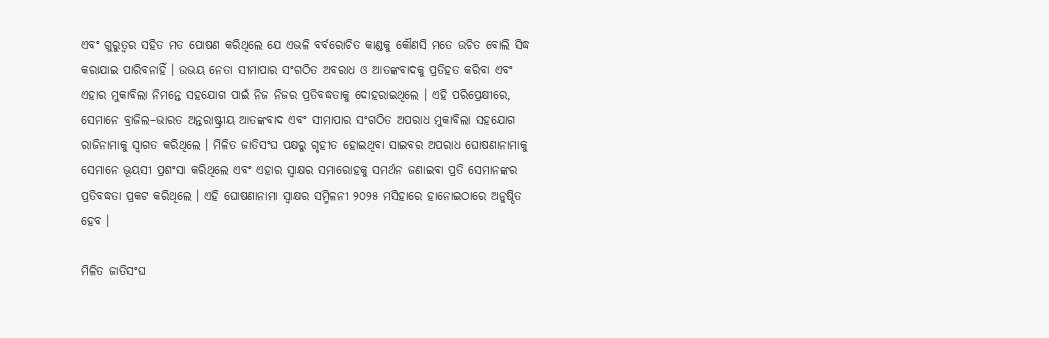ଏବଂ ଗୁରୁତ୍ୱର ସହିତ ମତ ପୋଷଣ କରିଥିଲେ ଯେ ଏଭଳି ବର୍ବରୋଚିତ କାଣ୍ଡକୁ କୌଣସି ମତେ ଉଚିତ ବୋଲି ସିଦ୍ଧ କରାଯାଇ ପାରିବନାହିଁ । ଉଭୟ ନେତା ସୀମାପାର ସଂଗଠିତ ଅବରାଧ ଓ ଆତଙ୍କବାଦକୁ ପ୍ରତିହତ କରିବା ଏବଂ ଏହାର ମୁକାବିଲା ନିମନ୍ତେ ସହଯୋଗ ପାଇଁ ନିଜ ନିଜର ପ୍ରତିବଦ୍ଧତାକୁ ଦୋହରାଇଥିଲେ । ଏହି ପରିପ୍ରେକ୍ଷୀରେ, ସେମାନେ ବ୍ରାଜିଲ–ଭାରତ ଅନ୍ତରାଷ୍ଟ୍ରୀୟ ଆତଙ୍କବାଦ ଏବଂ ସୀମାପାର ସଂଗଠିତ ଅପରାଧ ମୁକାବିଲା ସହଯୋଗ ରାଜିନାମାକୁ ସ୍ୱାଗତ କରିଥିଲେ । ମିଳିତ ଜାତିସଂଘ ପକ୍ଷରୁ ଗୃହୀତ ହୋଇଥିବା ସାଇବର ଅପରାଧ ଘୋଷଣାନାମାକୁ ସେମାନେ ଭୂୟସୀ ପ୍ରଶଂସା କରିଥିଲେ ଏବଂ ଏହାର ସ୍ୱାକ୍ଷର ସମାରୋହକୁ ସମର୍ଥନ ଜଣାଇବା ପ୍ରତି ସେମାନଙ୍କର ପ୍ରତିବଦ୍ଧତା ପ୍ରକଟ କରିଥିଲେ । ଏହି ଘୋଷଣାନାମା ସ୍ୱାକ୍ଷର ସମ୍ମିଳନୀ ୨୦୨୫ ମସିହାରେ ହାନୋଇଠାରେ ଅନୁଷ୍ଠିତ ହେବ ।

ମିଳିତ ଜାତିସଂଘ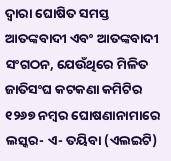ଦ୍ୱାରା ଘୋଷିତ ସମସ୍ତ ଆତଙ୍କବାଦୀ ଏବଂ ଆତଙ୍କବାଦୀ ସଂଗଠନ, ଯେଉଁଥିରେ ମିଳିତ ଜାତିସଂଘ କଟକଣା କମିଟିର ୧୨୬୭ ନମ୍ବର ଘୋଷଣାନାମାରେ ଲସ୍କର- ଏ- ତୟିବା (ଏଲଇଟି)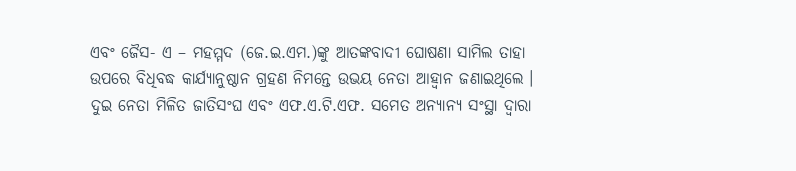ଏବଂ ଜୈସ- ଏ – ମହମ୍ମଦ (ଜେ.ଇ.ଏମ.)ଙ୍କୁ ଆତଙ୍କବାଦୀ ଘୋଷଣା ସାମିଲ ତାହା ଉପରେ ବିଧିବଦ୍ଧ କାର୍ଯ୍ୟାନୁଷ୍ଠାନ ଗ୍ରହଣ ନିମନ୍ତେ ଉଭୟ ନେତା ଆହ୍ୱାନ ଜଣାଇଥିଲେ । ଦୁଇ ନେତା ମିଳିତ ଜାତିସଂଘ ଏବଂ ଏଫ.ଏ.ଟି.ଏଫ. ସମେତ ଅନ୍ୟାନ୍ୟ ସଂସ୍ଥା ଦ୍ୱାରା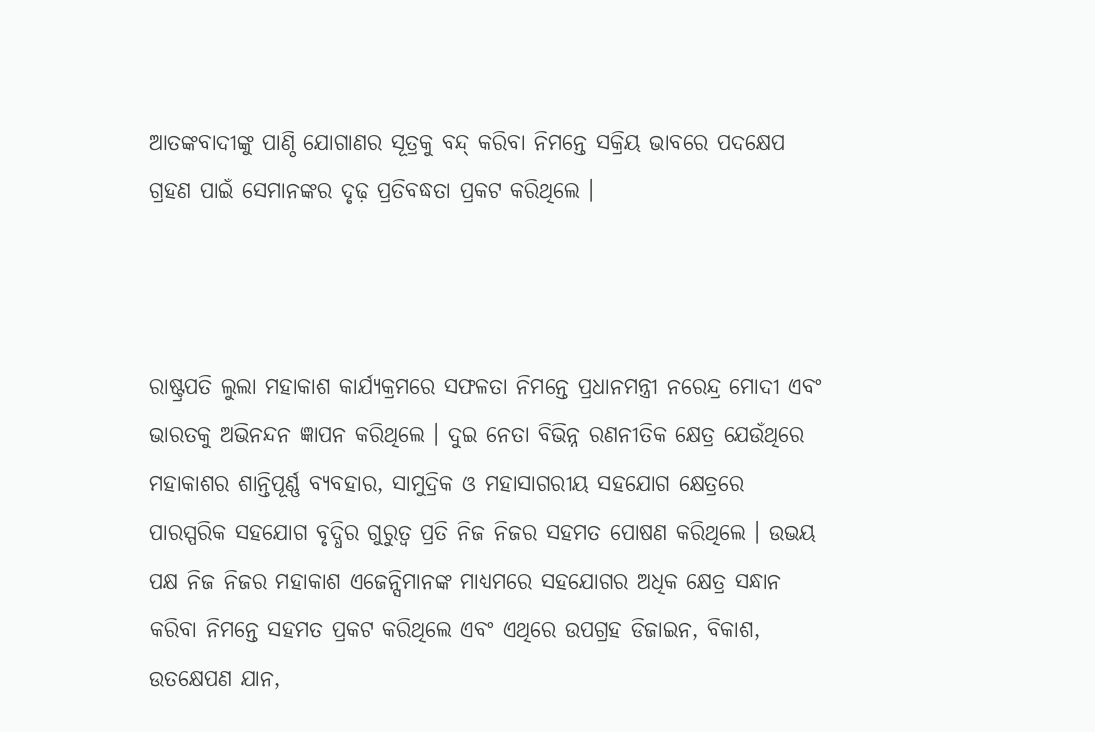ଆତଙ୍କବାଦୀଙ୍କୁ ପାଣ୍ଠି ଯୋଗାଣର ସୂତ୍ରକୁ ବନ୍ଦ୍ କରିବା ନିମନ୍ତେ ସକ୍ରିୟ ଭାବରେ ପଦକ୍ଷେପ ଗ୍ରହଣ ପାଇଁ ସେମାନଙ୍କର ଦୃଢ଼ ପ୍ରତିବଦ୍ଧତା ପ୍ରକଟ କରିଥିଲେ ।



ରାଷ୍ଟ୍ରପତି ଲୁଲା ମହାକାଶ କାର୍ଯ୍ୟକ୍ରମରେ ସଫଳତା ନିମନ୍ତେ ପ୍ରଧାନମନ୍ତ୍ରୀ ନରେନ୍ଦ୍ର ମୋଦୀ ଏବଂ ଭାରତକୁ ଅଭିନନ୍ଦନ ଜ୍ଞାପନ କରିଥିଲେ । ଦୁଇ ନେତା ବିଭିନ୍ନ ରଣନୀତିକ କ୍ଷେତ୍ର ଯେଉଁଥିରେ ମହାକାଶର ଶାନ୍ତିପୂର୍ଣ୍ଣ ବ୍ୟବହାର, ସାମୁଦ୍ରିକ ଓ ମହାସାଗରୀୟ ସହଯୋଗ କ୍ଷେତ୍ରରେ ପାରସ୍ପରିକ ସହଯୋଗ ବୃଦ୍ଧିର ଗୁରୁତ୍ୱ ପ୍ରତି ନିଜ ନିଜର ସହମତ ପୋଷଣ କରିଥିଲେ । ଉଭୟ ପକ୍ଷ ନିଜ ନିଜର ମହାକାଶ ଏଜେନ୍ସିମାନଙ୍କ ମାଧ୍ୟମରେ ସହଯୋଗର ଅଧିକ କ୍ଷେତ୍ର ସନ୍ଧାନ କରିବା ନିମନ୍ତେ ସହମତ ପ୍ରକଟ କରିଥିଲେ ଏବଂ ଏଥିରେ ଉପଗ୍ରହ ଡିଜାଇନ, ବିକାଶ, ଉତକ୍ଷେପଣ ଯାନ,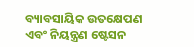ବ୍ୟାବସାୟିକ ଉତକ୍ଷେପଣ ଏବଂ ନିୟନ୍ତ୍ରଣ ଷ୍ଟେସନ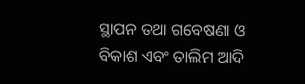ସ୍ଥାପନ ତଥା ଗବେଷଣା ଓ ବିକାଶ ଏବଂ ତାଲିମ ଆଦି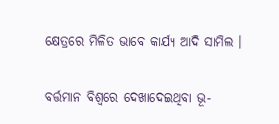କ୍ଷେତ୍ରରେ ମିଳିତ ଭାବେ କାର୍ଯ୍ୟ ଆଦି ସାମିଲ ।

ବର୍ତ୍ତମାନ ବିଶ୍ୱରେ ଦେଖାଦେଇଥିବା ଭୂ-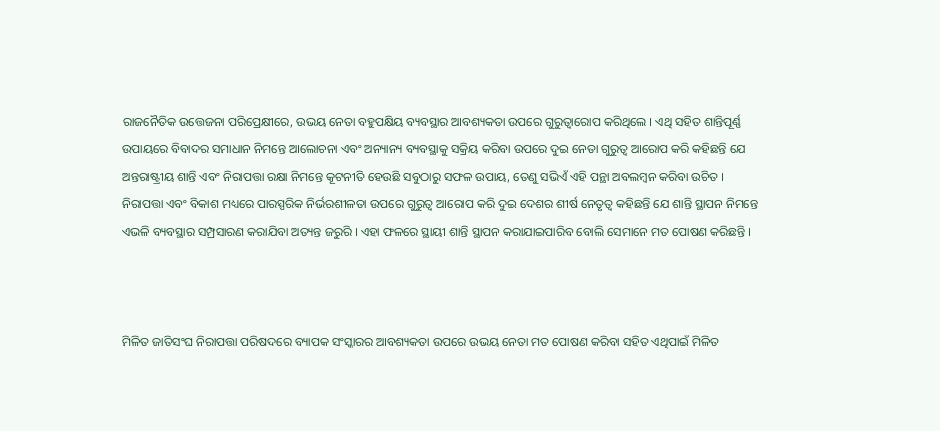ରାଜନୈତିକ ଉତ୍ତେଜନା ପରିପ୍ରେକ୍ଷୀରେ, ଉଭୟ ନେତା ବହୁପକ୍ଷିୟ ବ୍ୟବସ୍ଥାର ଆବଶ୍ୟକତା ଉପରେ ଗୁରୁତ୍ୱାରୋପ କରିଥିଲେ । ଏଥି ସହିତ ଶାନ୍ତିପୂର୍ଣ୍ଣ ଉପାୟରେ ବିବାଦର ସମାଧାନ ନିମନ୍ତେ ଆଲୋଚନା ଏବଂ ଅନ୍ୟାନ୍ୟ ବ୍ୟବସ୍ଥାକୁ ସକ୍ରିୟ କରିବା ଉପରେ ଦୁଇ ନେତା ଗୁରୁତ୍ୱ ଆରୋପ କରି କହିଛନ୍ତି ଯେ ଅନ୍ତରାଷ୍ଟ୍ରୀୟ ଶାନ୍ତି ଏବଂ ନିରାପତ୍ତା ରକ୍ଷା ନିମନ୍ତେ କୂଟନୀତି ହେଉଛି ସବୁଠାରୁ ସଫଳ ଉପାୟ, ତେଣୁ ସଭିଏଁ ଏହି ପନ୍ଥା ଅବଲମ୍ବନ କରିବା ଉଚିତ । ନିରାପତ୍ତା ଏବଂ ବିକାଶ ମଧ୍ୟରେ ପାରସ୍ପରିକ ନିର୍ଭରଶୀଳତା ଉପରେ ଗୁରୁତ୍ୱ ଆରୋପ କରି ଦୁଇ ଦେଶର ଶୀର୍ଷ ନେତୃତ୍ୱ କହିଛନ୍ତି ଯେ ଶାନ୍ତି ସ୍ଥାପନ ନିମନ୍ତେ ଏଭଳି ବ୍ୟବସ୍ଥାର ସମ୍ପ୍ରସାରଣ କରାଯିବା ଅତ୍ୟନ୍ତ ଜରୁରି । ଏହା ଫଳରେ ସ୍ଥାୟୀ ଶାନ୍ତି ସ୍ଥାପନ କରାଯାଇପାରିବ ବୋଲି ସେମାନେ ମତ ପୋଷଣ କରିଛନ୍ତି ।



ମିଳିତ ଜାତିସଂଘ ନିରାପତ୍ତା ପରିଷଦରେ ବ୍ୟାପକ ସଂସ୍କାରର ଆବଶ୍ୟକତା ଉପରେ ଉଭୟ ନେତା ମତ ପୋଷଣ କରିବା ସହିତ ଏଥିପାଇଁ ମିଳିତ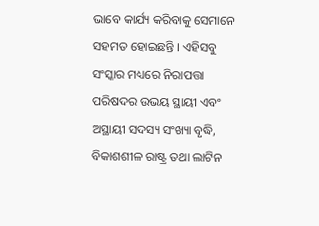ଭାବେ କାର୍ଯ୍ୟ କରିବାକୁ ସେମାନେ ସହମତ ହୋଇଛନ୍ତି । ଏହିସବୁ ସଂସ୍କାର ମଧ୍ୟରେ ନିରାପତ୍ତା ପରିଷଦର ଉଭୟ ସ୍ଥାୟୀ ଏବଂ ଅସ୍ଥାୟୀ ସଦସ୍ୟ ସଂଖ୍ୟା ବୃଦ୍ଧି, ବିକାଶଶୀଳ ରାଷ୍ଟ୍ର ତଥା ଲାଟିନ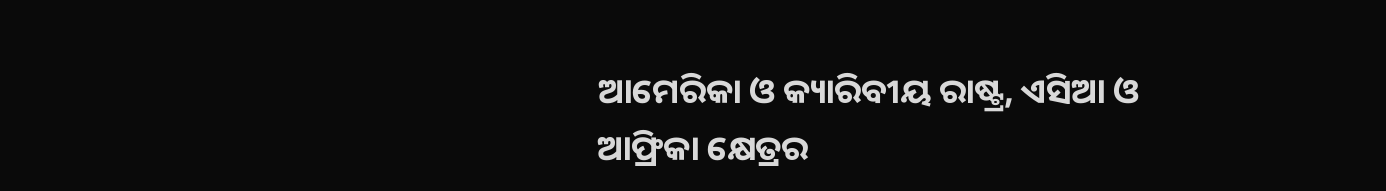ଆମେରିକା ଓ କ୍ୟାରିବୀୟ ରାଷ୍ଟ୍ର, ଏସିଆ ଓ ଆଫ୍ରିକା କ୍ଷେତ୍ରର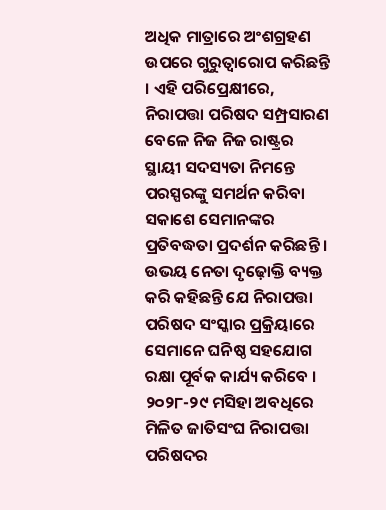ଅଧିକ ମାତ୍ରାରେ ଅଂଶଗ୍ରହଣ ଉପରେ ଗୁରୁତ୍ୱାରୋପ କରିଛନ୍ତି । ଏହି ପରିପ୍ରେକ୍ଷୀରେ, ନିରାପତ୍ତା ପରିଷଦ ସମ୍ପ୍ରସାରଣ ବେଳେ ନିଜ ନିଜ ରାଷ୍ଟ୍ରର ସ୍ଥାୟୀ ସଦସ୍ୟତା ନିମନ୍ତେ ପରସ୍ପରଙ୍କୁ ସମର୍ଥନ କରିବା ସକାଶେ ସେମାନଙ୍କର ପ୍ରତିବଦ୍ଧତା ପ୍ରଦର୍ଶନ କରିଛନ୍ତି । ଉଭୟ ନେତା ଦୃଢ଼ୋକ୍ତି ବ୍ୟକ୍ତ କରି କହିଛନ୍ତି ଯେ ନିରାପତ୍ତା ପରିଷଦ ସଂସ୍କାର ପ୍ରକ୍ରିୟାରେ ସେମାନେ ଘନିଷ୍ଠ ସହଯୋଗ ରକ୍ଷା ପୂର୍ବକ କାର୍ଯ୍ୟ କରିବେ ।  ୨୦୨୮-୨୯ ମସିହା ଅବଧିରେ ମିଳିତ ଜାତିସଂଘ ନିରାପତ୍ତା ପରିଷଦର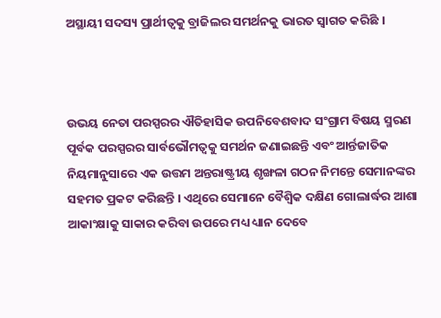ଅସ୍ଥାୟୀ ସଦସ୍ୟ ପ୍ରାର୍ଥୀତ୍ୱକୁ ବ୍ରାଜିଲର ସମର୍ଥନକୁ ଭାରତ ସ୍ୱାଗତ କରିଛି ।



ଉଭୟ ନେତା ପରସ୍ପରର ଐତିହାସିକ ଉପନିବେଶବାଦ ସଂଗ୍ରାମ ବିଷୟ ସ୍ମରଣ ପୂର୍ବକ ପରସ୍ପରର ସାର୍ବଭୌମତ୍ୱକୁ ସମର୍ଥନ ଜଣାଇଛନ୍ତି ଏବଂ ଆର୍ନ୍ତଜାତିକ ନିୟମାନୁସାରେ ଏକ ଉତ୍ତମ ଅନ୍ତରାଷ୍ଟ୍ରୀୟ ଶୃଙ୍ଖଳା ଗଠନ ନିମନ୍ତେ ସେମାନଙ୍କର ସହମତ ପ୍ରକଟ କରିଛନ୍ତି । ଏଥିରେ ସେମାନେ ବୈଶ୍ୱିକ ଦକ୍ଷିଣ ଗୋଲାର୍ଦ୍ଧର ଆଶା ଆକାଂକ୍ଷାକୁ ସାକାର କରିବା ଉପରେ ମଧ୍ୟ ଧ୍ୟାନ ଦେବେ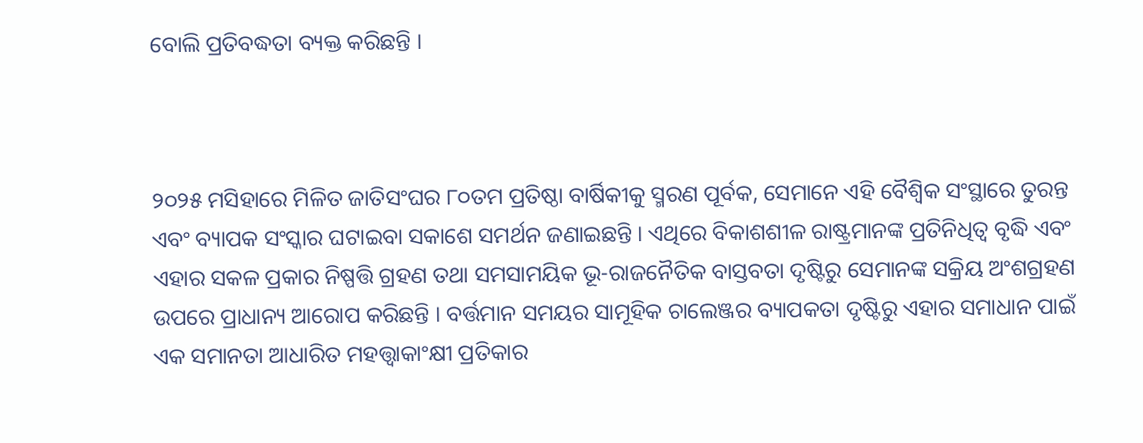ବୋଲି ପ୍ରତିବଦ୍ଧତା ବ୍ୟକ୍ତ କରିଛନ୍ତି ।



୨୦୨୫ ମସିହାରେ ମିଳିତ ଜାତିସଂଘର ୮୦ତମ ପ୍ରତିଷ୍ଠା ବାର୍ଷିକୀକୁ ସ୍ମରଣ ପୂର୍ବକ, ସେମାନେ ଏହି ବୈଶ୍ୱିକ ସଂସ୍ଥାରେ ତୁରନ୍ତ ଏବଂ ବ୍ୟାପକ ସଂସ୍କାର ଘଟାଇବା ସକାଶେ ସମର୍ଥନ ଜଣାଇଛନ୍ତି । ଏଥିରେ ବିକାଶଶୀଳ ରାଷ୍ଟ୍ରମାନଙ୍କ ପ୍ରତିନିଧିତ୍ୱ ବୃଦ୍ଧି ଏବଂ ଏହାର ସକଳ ପ୍ରକାର ନିଷ୍ପତ୍ତି ଗ୍ରହଣ ତଥା ସମସାମୟିକ ଭୂ-ରାଜନୈତିକ ବାସ୍ତବତା ଦୃଷ୍ଟିରୁ ସେମାନଙ୍କ ସକ୍ରିୟ ଅଂଶଗ୍ରହଣ ଉପରେ ପ୍ରାଧାନ୍ୟ ଆରୋପ କରିଛନ୍ତି । ବର୍ତ୍ତମାନ ସମୟର ସାମୂହିକ ଚାଲେଞ୍ଜର ବ୍ୟାପକତା ଦୃଷ୍ଟିରୁ ଏହାର ସମାଧାନ ପାଇଁ ଏକ ସମାନତା ଆଧାରିତ ମହତ୍ତ୍ୱାକାଂକ୍ଷୀ ପ୍ରତିକାର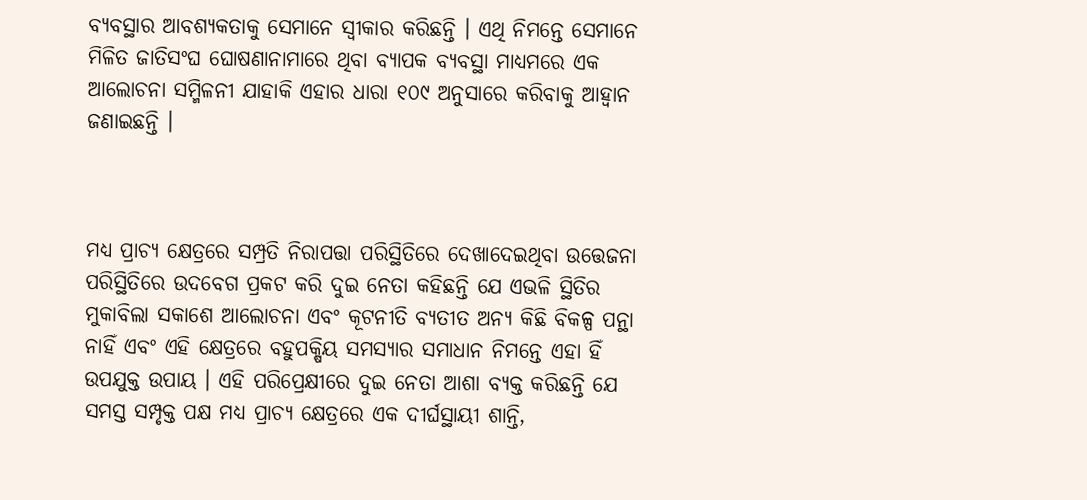ବ୍ୟବସ୍ଥାର ଆବଶ୍ୟକତାକୁ ସେମାନେ ସ୍ୱୀକାର କରିଛନ୍ତି । ଏଥି ନିମନ୍ତେ ସେମାନେ ମିଳିତ ଜାତିସଂଘ ଘୋଷଣାନାମାରେ ଥିବା ବ୍ୟାପକ ବ୍ୟବସ୍ଥା ମାଧ୍ୟମରେ ଏକ ଆଲୋଚନା ସମ୍ମିଳନୀ ଯାହାକି ଏହାର ଧାରା ୧୦୯ ଅନୁସାରେ କରିବାକୁ ଆହ୍ୱାନ ଜଣାଇଛନ୍ତି ।



ମଧ୍ୟ ପ୍ରାଚ୍ୟ କ୍ଷେତ୍ରରେ ସମ୍ପ୍ରତି ନିରାପତ୍ତା ପରିସ୍ଥିତିରେ ଦେଖାଦେଇଥିବା ଉତ୍ତେଜନା ପରିସ୍ଥିତିରେ ଉଦବେଗ ପ୍ରକଟ କରି ଦୁଇ ନେତା କହିଛନ୍ତି ଯେ ଏଭଳି ସ୍ଥିତିର ମୁକାବିଲା ସକାଶେ ଆଲୋଚନା ଏବଂ କୂଟନୀତି ବ୍ୟତୀତ ଅନ୍ୟ କିଛି ବିକଳ୍ପ ପନ୍ଥା ନାହିଁ ଏବଂ ଏହି କ୍ଷେତ୍ରରେ ବହୁପକ୍ଷିୟ ସମସ୍ୟାର ସମାଧାନ ନିମନ୍ତେ ଏହା ହିଁ ଉପଯୁକ୍ତ ଉପାୟ । ଏହି ପରିପ୍ରେକ୍ଷୀରେ ଦୁଇ ନେତା ଆଶା ବ୍ୟକ୍ତ କରିଛନ୍ତି ଯେ ସମସ୍ତ ସମ୍ପୃକ୍ତ ପକ୍ଷ ମଧ୍ୟ ପ୍ରାଚ୍ୟ କ୍ଷେତ୍ରରେ ଏକ ଦୀର୍ଘସ୍ଥାୟୀ ଶାନ୍ତି,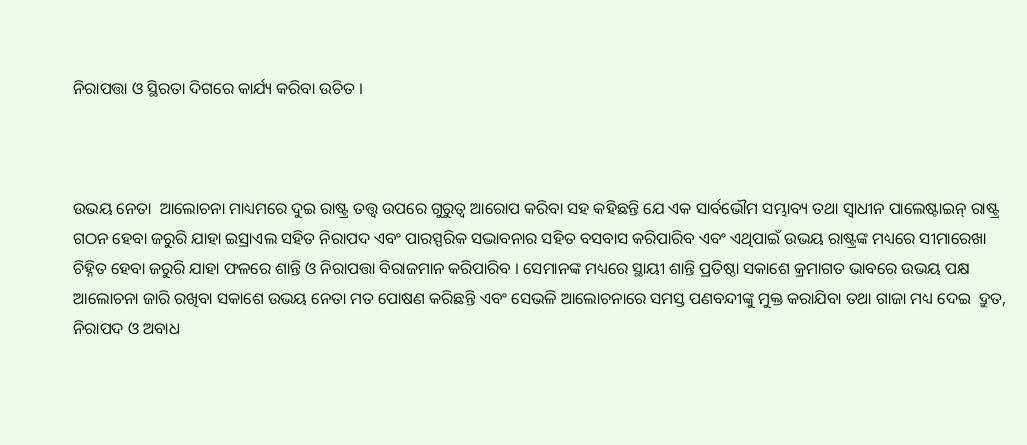ନିରାପତ୍ତା ଓ ସ୍ଥିରତା ଦିଗରେ କାର୍ଯ୍ୟ କରିବା ଉଚିତ ।



ଉଭୟ ନେତା  ଆଲୋଚନା ମାଧ୍ୟମରେ ଦୁଇ ରାଷ୍ଟ୍ର ତତ୍ତ୍ୱ ଉପରେ ଗୁରୁତ୍ୱ ଆରୋପ କରିବା ସହ କହିଛନ୍ତି ଯେ ଏକ ସାର୍ବଭୌମ ସମ୍ଭାବ୍ୟ ତଥା ସ୍ୱାଧୀନ ପାଲେଷ୍ଟାଇନ୍ ରାଷ୍ଟ୍ର ଗଠନ ହେବା ଜରୁରି ଯାହା ଇସ୍ରାଏଲ ସହିତ ନିରାପଦ ଏବଂ ପାରସ୍ପରିକ ସଦ୍ଭାବନାର ସହିତ ବସବାସ କରିପାରିବ ଏବଂ ଏଥିପାଇଁ ଉଭୟ ରାଷ୍ଟ୍ରଙ୍କ ମଧ୍ୟରେ ସୀମାରେଖା ଚିହ୍ନିତ ହେବା ଜରୁରି ଯାହା ଫଳରେ ଶାନ୍ତି ଓ ନିରାପତ୍ତା ବିରାଜମାନ କରିପାରିବ । ସେମାନଙ୍କ ମଧ୍ୟରେ ସ୍ଥାୟୀ ଶାନ୍ତି ପ୍ରତିଷ୍ଠା ସକାଶେ କ୍ରମାଗତ ଭାବରେ ଉଭୟ ପକ୍ଷ ଆଲୋଚନା ଜାରି ରଖିବା ସକାଶେ ଉଭୟ ନେତା ମତ ପୋଷଣ କରିଛନ୍ତି ଏବଂ ସେଭଳି ଆଲୋଚନାରେ ସମସ୍ତ ପଣବନ୍ଦୀଙ୍କୁ ମୁକ୍ତ କରାଯିବା ତଥା ଗାଜା ମଧ୍ୟ ଦେଇ  ଦ୍ରୁତ, ନିରାପଦ ଓ ଅବାଧ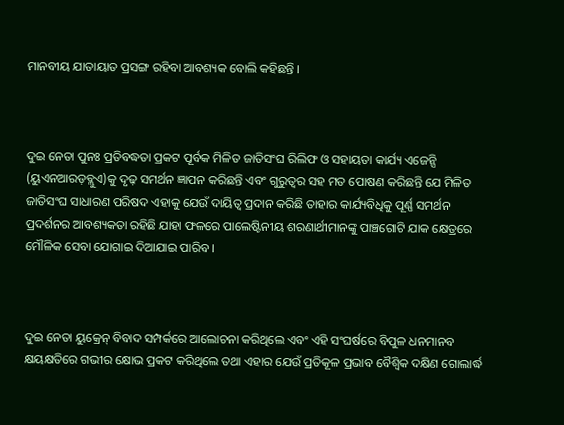ମାନବୀୟ ଯାତାୟାତ ପ୍ରସଙ୍ଗ ରହିବା ଆବଶ୍ୟକ ବୋଲି କହିଛନ୍ତି ।



ଦୁଇ ନେତା ପୁନଃ ପ୍ରତିବଦ୍ଧତା ପ୍ରକଟ ପୂର୍ବକ ମିଳିତ ଜାତିସଂଘ ରିଲିଫ ଓ ସହାୟତା କାର୍ଯ୍ୟ ଏଜେନ୍ସି (ୟୁଏନଆରଡ଼ବ୍ଲୁଏ)କୁ ଦୃଢ଼ ସମର୍ଥନ ଜ୍ଞାପନ କରିଛନ୍ତି ଏବଂ ଗୁରୁତ୍ୱର ସହ ମତ ପୋଷଣ କରିଛନ୍ତି ଯେ ମିଳିତ ଜାତିସଂଘ ସାଧାରଣ ପରିଷଦ ଏହାକୁ ଯେଉଁ ଦାୟିତ୍ୱ ପ୍ରଦାନ କରିଛି ତାହାର କାର୍ଯ୍ୟବିଧିକୁ ପୂର୍ଣ୍ଣ ସମର୍ଥନ ପ୍ରଦର୍ଶନର ଆବଶ୍ୟକତା ରହିଛି ଯାହା ଫଳରେ ପାଲେଷ୍ଟିନୀୟ ଶରଣାର୍ଥୀମାନଙ୍କୁ ପାଞ୍ଚଗୋଟି ଯାକ କ୍ଷେତ୍ରରେ ମୌଳିକ ସେବା ଯୋଗାଇ ଦିଆଯାଇ ପାରିବ ।



ଦୁଇ ନେତା ୟୁକ୍ରେନ୍ ବିବାଦ ସମ୍ପର୍କରେ ଆଲୋଚନା କରିଥିଲେ ଏବଂ ଏହି ସଂଘର୍ଷରେ ବିପୁଳ ଧନମାନବ କ୍ଷୟକ୍ଷତିରେ ଗଭୀର କ୍ଷୋଭ ପ୍ରକଟ କରିଥିଲେ ତଥା ଏହାର ଯେଉଁ ପ୍ରତିକୂଳ ପ୍ରଭାବ ବୈଶ୍ୱିକ ଦକ୍ଷିଣ ଗୋଲାର୍ଦ୍ଧ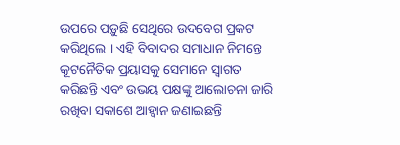ଉପରେ ପଡ଼ୁଛି ସେଥିରେ ଉଦବେଗ ପ୍ରକଟ କରିଥିଲେ । ଏହି ବିବାଦର ସମାଧାନ ନିମନ୍ତେ କୂଟନୈତିକ ପ୍ରୟାସକୁ ସେମାନେ ସ୍ୱାଗତ କରିଛନ୍ତି ଏବଂ ଉଭୟ ପକ୍ଷଙ୍କୁ ଆଲୋଚନା ଜାରି ରଖିବା ସକାଶେ ଆହ୍ୱାନ ଜଣାଇଛନ୍ତି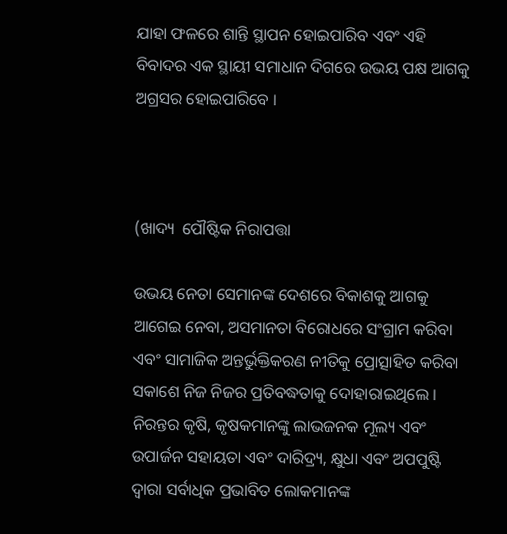ଯାହା ଫଳରେ ଶାନ୍ତି ସ୍ଥାପନ ହୋଇପାରିବ ଏବଂ ଏହି ବିବାଦର ଏକ ସ୍ଥାୟୀ ସମାଧାନ ଦିଗରେ ଉଭୟ ପକ୍ଷ ଆଗକୁ ଅଗ୍ରସର ହୋଇପାରିବେ ।



(ଖାଦ୍ୟ  ପୌଷ୍ଟିକ ନିରାପତ୍ତା

ଉଭୟ ନେତା ସେମାନଙ୍କ ଦେଶରେ ବିକାଶକୁ ଆଗକୁ ଆଗେଇ ନେବା, ଅସମାନତା ବିରୋଧରେ ସଂଗ୍ରାମ କରିବା ଏବଂ ସାମାଜିକ ଅନ୍ତର୍ଭୁକ୍ତିକରଣ ନୀତିକୁ ପ୍ରୋତ୍ସାହିତ କରିବା ସକାଶେ ନିଜ ନିଜର ପ୍ରତିବଦ୍ଧତାକୁ ଦୋହାରାଇଥିଲେ । ନିରନ୍ତର କୃଷି, କୃଷକମାନଙ୍କୁ ଲାଭଜନକ ମୂଲ୍ୟ ଏବଂ ଉପାର୍ଜନ ସହାୟତା ଏବଂ ଦାରିଦ୍ର୍ୟ, କ୍ଷୁଧା ଏବଂ ଅପପୁଷ୍ଟି ଦ୍ୱାରା ସର୍ବାଧିକ ପ୍ରଭାବିତ ଲୋକମାନଙ୍କ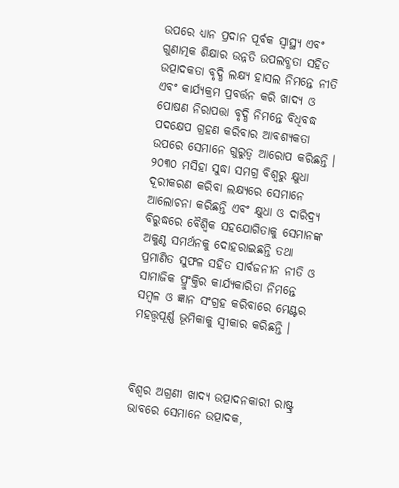ଉପରେ ଧ୍ୟାନ ପ୍ରଦାନ ପୂର୍ବକ ସ୍ୱାସ୍ଥ୍ୟ ଏବଂ ଗୁଣାତ୍ମକ ଶିକ୍ଷାର ଉନ୍ନତି ଉପଲବ୍ଧତା ସହିତ ଉତ୍ପାଦକତା ବୃଦ୍ଧି ଲକ୍ଷ୍ୟ ହାସଲ ନିମନ୍ତେ ନୀତି ଏବଂ କାର୍ଯ୍ୟକ୍ରମ ପ୍ରବର୍ତ୍ତନ କରି ଖାଦ୍ୟ ଓ ପୋଷଣ ନିରାପତ୍ତା ବୃଦ୍ଧି ନିମନ୍ତେ ବିଧିବଦ୍ଧ ପଦକ୍ଷେପ ଗ୍ରହଣ କରିବାର ଆବଶ୍ୟକତା ଉପରେ ସେମାନେ ଗୁରୁତ୍ୱ ଆରୋପ କରିଛନ୍ତି । ୨୦୩୦ ମସିହା ସୁଦ୍ଧା ସମଗ୍ର ବିଶ୍ୱରୁ କ୍ଷୁଧା ଦୂରୀକରଣ କରିବା ଲକ୍ଷ୍ୟରେ ସେମାନେ ଆଲୋଚନା କରିଛନ୍ତି ଏବଂ କ୍ଷୁଧା ଓ ଦାରିଦ୍ର୍ୟ ବିରୁଦ୍ଧରେ ବୈଶ୍ୱିକ ସହଯୋଗିତାକୁ ସେମାନଙ୍କ ଅକୁଣ୍ଠ ସମର୍ଥନକୁ ଦୋହରାଇଛନ୍ତି ତଥା ପ୍ରମାଣିତ ସୁଫଳ ସହିତ ସାର୍ବଜନୀନ ନୀତି ଓ ସାମାଜିକ ପ୍ରୁଂକ୍ତିର କାର୍ଯ୍ୟକାରିତା ନିମନ୍ତେ ସମ୍ବଳ ଓ ଜ୍ଞାନ ସଂଗ୍ରହ କରିବାରେ ମେଣ୍ଟର ମହତ୍ତ୍ୱପୂର୍ଣ୍ଣ ଭୂମିକାକୁ ସ୍ୱୀକାର କରିଛନ୍ତି ।



ବିଶ୍ୱର ଅଗ୍ରଣୀ ଖାଦ୍ୟ ଉତ୍ପାଦନକାରୀ ରାଷ୍ଟ୍ର ଭାବରେ ସେମାନେ ଉତ୍ପାଦକ,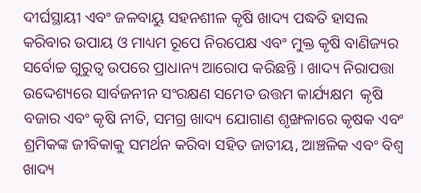ଦୀର୍ଘସ୍ଥାୟୀ ଏବଂ ଜଳବାୟୁ ସହନଶୀଳ କୃଷି ଖାଦ୍ୟ ପଦ୍ଧତି ହାସଲ କରିବାର ଉପାୟ ଓ ମାଧ୍ୟମ ରୂପେ ନିରପେକ୍ଷ ଏବଂ ମୁକ୍ତ କୃଷି ବାଣିଜ୍ୟର ସର୍ବୋଚ୍ଚ ଗୁରୁତ୍ୱ ଉପରେ ପ୍ରାଧାନ୍ୟ ଆରୋପ କରିଛନ୍ତି । ଖାଦ୍ୟ ନିରାପତ୍ତା ଉଦ୍ଦେଶ୍ୟରେ ସାର୍ବଜନୀନ ସଂରକ୍ଷଣ ସମେତ ଉତ୍ତମ କାର୍ଯ୍ୟକ୍ଷମ  କୃଷି ବଜାର ଏବଂ କୃଷି ନୀତି, ସମଗ୍ର ଖାଦ୍ୟ ଯୋଗାଣ ଶୃଙ୍ଖଳାରେ କୃଷକ ଏବଂ ଶ୍ରମିକଙ୍କ ଜୀବିକାକୁ ସମର୍ଥନ କରିବା ସହିତ ଜାତୀୟ, ଆଞ୍ଚଳିକ ଏବଂ ବିଶ୍ୱ ଖାଦ୍ୟ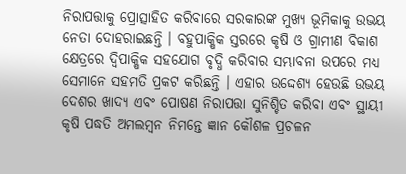ନିରାପତ୍ତାକୁ ପ୍ରୋତ୍ସାହିତ କରିବାରେ ସରକାରଙ୍କ ମୁଖ୍ୟ ଭୂମିକାକୁ ଉଭୟ ନେତା ଦୋହରାଇଛନ୍ତି । ବହୁପାକ୍ଷିକ ସ୍ତରରେ କୃଷି ଓ ଗ୍ରାମୀଣ ବିକାଶ କ୍ଷେତ୍ରରେ ଦ୍ୱିପାକ୍ଷିକ ସହଯୋଗ ବୃଦ୍ଧି କରିବାର ସମ୍ଭାବନା ଉପରେ ମଧ୍ୟ ସେମାନେ ସହମତି ପ୍ରକଟ କରିଛନ୍ତି । ଏହାର ଉଦ୍ଦେଶ୍ୟ ହେଉଛି ଉଭୟ ଦେଶର ଖାଦ୍ୟ ଏବଂ ପୋଷଣ ନିରାପତ୍ତା ସୁନିଶ୍ଚିତ କରିବା ଏବଂ ସ୍ଥାୟୀ କୃଷି ପଦ୍ଧତି ଅମଲମ୍ବନ ନିମନ୍ତେ ଜ୍ଞାନ କୌଶଳ ପ୍ରଚଳନ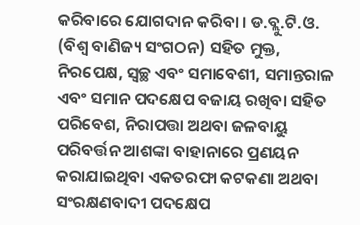କରିବାରେ ଯୋଗଦାନ କରିବା । ଡ.ବ୍ଲୁ.ଟି.ଓ. (ବିଶ୍ୱ ବାଣିଜ୍ୟ ସଂଗଠନ) ସହିତ ମୁକ୍ତ, ନିରପେକ୍ଷ, ସ୍ୱଚ୍ଛ ଏବଂ ସମାବେଶୀ, ସମାନ୍ତରାଳ ଏବଂ ସମାନ ପଦକ୍ଷେପ ବଜାୟ ରଖିବା ସହିତ ପରିବେଶ, ନିରାପତ୍ତା ଅଥବା ଜଳବାୟୁ ପରିବର୍ତ୍ତନ ଆଶଙ୍କା ବାହାନାରେ ପ୍ରଣୟନ କରାଯାଇଥିବା ଏକତରଫା କଟକଣା ଅଥବା ସଂରକ୍ଷଣବାଦୀ ପଦକ୍ଷେପ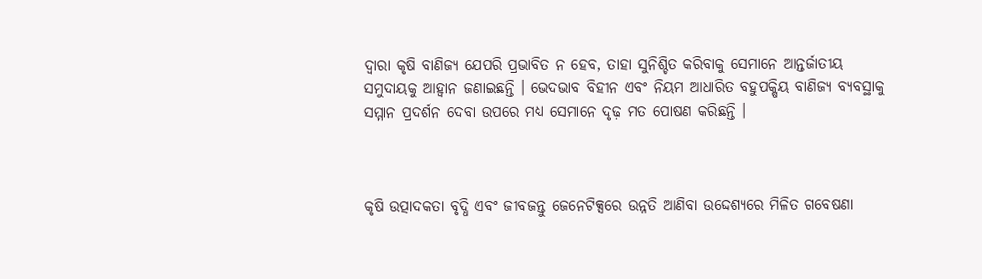ଦ୍ୱାରା କୃଷି ବାଣିଜ୍ୟ ଯେପରି ପ୍ରଭାବିତ ନ ହେବ, ତାହା ସୁନିଶ୍ଚିତ କରିବାକୁ ସେମାନେ ଆନ୍ତର୍ଜାତୀୟ ସମୁଦାୟକୁ ଆହ୍ୱାନ ଜଣାଇଛନ୍ତି । ଭେଦଭାବ ବିହୀନ ଏବଂ ନିୟମ ଆଧାରିତ ବହୁପକ୍ଷିୟ ବାଣିଜ୍ୟ ବ୍ୟବସ୍ଥାକୁ ସମ୍ମାନ ପ୍ରଦର୍ଶନ ଦେବା ଉପରେ ମଧ୍ୟ ସେମାନେ ଦୃଢ଼ ମତ ପୋଷଣ କରିଛନ୍ତି ।



କୃଷି ଉତ୍ପାଦକତା ବୃଦ୍ଧି ଏବଂ ଜୀବଜନ୍ତୁ ଜେନେଟିକ୍ସରେ ଉନ୍ନତି ଆଣିବା ଉଦ୍ଦେଶ୍ୟରେ ମିଳିତ ଗବେଷଣା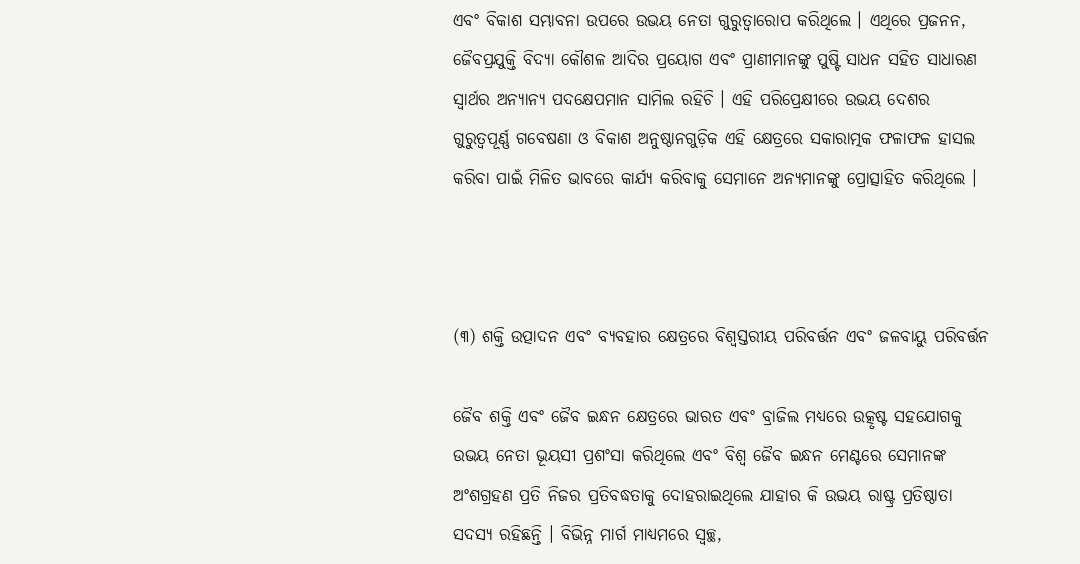ଏବଂ ବିକାଶ ସମ୍ଭାବନା ଉପରେ ଉଭୟ ନେତା ଗୁରୁତ୍ୱାରୋପ କରିଥିଲେ । ଏଥିରେ ପ୍ରଜନନ, ଜୈବପ୍ରଯୁକ୍ତି ବିଦ୍ୟା କୌଶଳ ଆଦିର ପ୍ରୟୋଗ ଏବଂ ପ୍ରାଣୀମାନଙ୍କୁ ପୁଷ୍ଟି ସାଧନ ସହିତ ସାଧାରଣ ସ୍ୱାର୍ଥର ଅନ୍ୟାନ୍ୟ ପଦକ୍ଷେପମାନ ସାମିଲ ରହିଚି । ଏହି ପରିପ୍ରେକ୍ଷୀରେ ଉଭୟ ଦେଶର ଗୁରୁତ୍ୱପୂର୍ଣ୍ଣ ଗବେଷଣା ଓ ବିକାଶ ଅନୁଷ୍ଠାନଗୁଡ଼ିକ ଏହି କ୍ଷେତ୍ରରେ ସକାରାତ୍ମକ ଫଳାଫଳ ହାସଲ କରିବା ପାଇଁ ମିଳିତ ଭାବରେ କାର୍ଯ୍ୟ କରିବାକୁ ସେମାନେ ଅନ୍ୟମାନଙ୍କୁ ପ୍ରୋତ୍ସାହିତ କରିଥିଲେ ।



(୩) ଶକ୍ତି ଉତ୍ପାଦନ ଏବଂ ବ୍ୟବହାର କ୍ଷେତ୍ରରେ ବିଶ୍ୱସ୍ତରୀୟ ପରିବର୍ତ୍ତନ ଏବଂ ଜଳବାୟୁ ପରିବର୍ତ୍ତନ

ଜୈବ ଶକ୍ତି ଏବଂ ଜୈବ ଇନ୍ଧନ କ୍ଷେତ୍ରରେ ଭାରତ ଏବଂ ବ୍ରାଜିଲ ମଧ୍ୟରେ ଉତ୍କୃଷ୍ଟ ସହଯୋଗକୁ ଉଭୟ ନେତା ଭୂୟସୀ ପ୍ରଶଂସା କରିଥିଲେ ଏବଂ ବିଶ୍ୱ ଜୈବ ଇନ୍ଧନ ମେଣ୍ଟରେ ସେମାନଙ୍କ ଅଂଶଗ୍ରହଣ ପ୍ରତି ନିଜର ପ୍ରତିବଦ୍ଧତାକୁ ଦୋହରାଇଥିଲେ ଯାହାର କି ଉଭୟ ରାଷ୍ଟ୍ର ପ୍ରତିଷ୍ଠାତା ସଦସ୍ୟ ରହିଛନ୍ତି । ବିଭିନ୍ନ ମାର୍ଗ ମାଧ୍ୟମରେ ସ୍ୱଚ୍ଛ,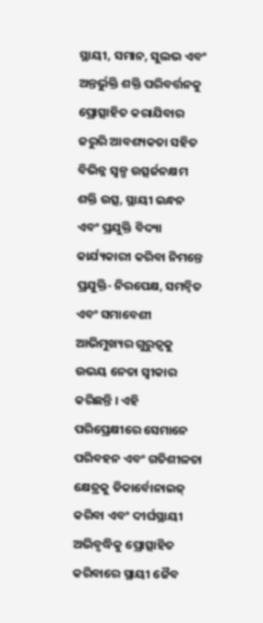ସ୍ଥାୟୀ, ସମାନ, ସୁଲଭ ଏବଂ ଅନ୍ତର୍ଭୁକ୍ତି ଶକ୍ତି ପରିବର୍ତ୍ତନକୁ ପ୍ରୋତ୍ସାହିତ କରାଯିବାର ଜରୁରି ଆବଶ୍ୟକତା ସହିତ ବିଭିନ୍ନ ସ୍ୱଳ୍ପ ଉତ୍ସର୍ଜନକ୍ଷମ ଶକ୍ତି ଉତ୍ସ, ସ୍ଥାୟୀ ଇନ୍ଧନ ଏବଂ ପ୍ରଯୁକ୍ତି ବିଦ୍ୟା କାର୍ଯ୍ୟକାରୀ କରିବା ନିମନ୍ତେ ପ୍ରଯୁକ୍ତି- ନିରପେକ୍ଷ, ସମନ୍ୱିତ ଏବଂ ସମାବେଶୀ ଆଭିମୁଖ୍ୟର ଗୁରୁତ୍ୱକୁ ଉଭୟ ନେତା ସ୍ୱୀକାର କରିଛନ୍ତି । ଏହି ପରିପ୍ରେକ୍ଷୀରେ ସେମାନେ ପରିବହନ ଏବଂ ଗତିଶୀଳତା କ୍ଷେତ୍ରକୁ ଡିକାର୍ବୋନାଇଜ୍ କରିବା ଏବଂ ଦୀର୍ଘସ୍ଥାୟୀ ଅଭିବୃଦ୍ଧିକୁ ପ୍ରୋତ୍ସାହିତ କରିବାରେ ସ୍ଥାୟୀ ଜୈବ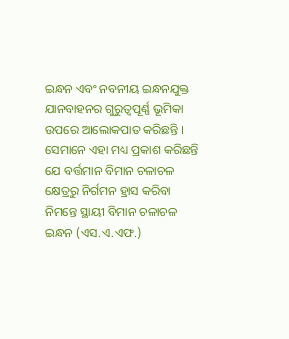ଇନ୍ଧନ ଏବଂ ନବନୀୟ ଇନ୍ଧନଯୁକ୍ତ ଯାନବାହନର ଗୁରୁତ୍ୱପୂର୍ଣ୍ଣ ଭୂମିକା ଉପରେ ଆଲୋକପାତ କରିଛନ୍ତି । ସେମାନେ ଏହା ମଧ୍ୟ ପ୍ରକାଶ କରିଛନ୍ତି ଯେ ବର୍ତ୍ତମାନ ବିମାନ ଚଳାଚଳ କ୍ଷେତ୍ରରୁ ନିର୍ଗମନ ହ୍ରାସ କରିବା ନିମନ୍ତେ ସ୍ଥାୟୀ ବିମାନ ଚଳାଚଳ ଇନ୍ଧନ (ଏସ.ଏ.ଏଫ.)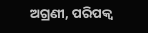ଅଗ୍ରଣୀ, ପରିପକ୍ୱ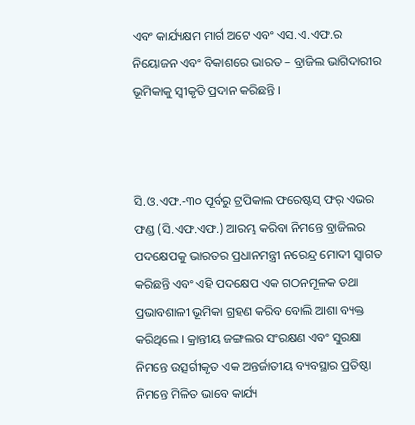ଏବଂ କାର୍ଯ୍ୟକ୍ଷମ ମାର୍ଗ ଅଟେ ଏବଂ ଏସ.ଏ.ଏଫ.ର ନିୟୋଜନ ଏବଂ ବିକାଶରେ ଭାରତ – ବ୍ରାଜିଲ ଭାଗିଦାରୀର ଭୂମିକାକୁ ସ୍ୱୀକୃତି ପ୍ରଦାନ କରିଛନ୍ତି ।



ସି.ଓ.ଏଫ.-୩୦ ପୂର୍ବରୁ ଟ୍ରପିକାଲ ଫରେଷ୍ଟସ୍ ଫର୍ ଏଭର ଫଣ୍ଡ (ସି.ଏଫ.ଏଫ.) ଆରମ୍ଭ କରିବା ନିମନ୍ତେ ବ୍ରାଜିଲର ପଦକ୍ଷେପକୁ ଭାରତର ପ୍ରଧାନମନ୍ତ୍ରୀ ନରେନ୍ଦ୍ର ମୋଦୀ ସ୍ୱାଗତ କରିଛନ୍ତି ଏବଂ ଏହି ପଦକ୍ଷେପ ଏକ ଗଠନମୂଳକ ତଥା ପ୍ରଭାବଶାଳୀ ଭୂମିକା ଗ୍ରହଣ କରିବ ବୋଲି ଆଶା ବ୍ୟକ୍ତ କରିଥିଲେ । କ୍ରାନ୍ତୀୟ ଜଙ୍ଗଲର ସଂରକ୍ଷଣ ଏବଂ ସୁରକ୍ଷା ନିମନ୍ତେ ଉତ୍ସର୍ଗୀକୃତ ଏକ ଅନ୍ତର୍ଜାତୀୟ ବ୍ୟବସ୍ଥାର ପ୍ରତିଷ୍ଠା ନିମନ୍ତେ ମିଳିତ ଭାବେ କାର୍ଯ୍ୟ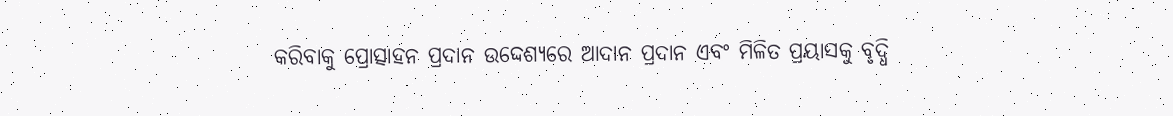କରିବାକୁ ପ୍ରୋତ୍ସାହନ ପ୍ରଦାନ ଉଦ୍ଦେଶ୍ୟରେ ଆଦାନ ପ୍ରଦାନ ଏବଂ ମିଳିତ ପ୍ରୟାସକୁ ବୃଦ୍ଧି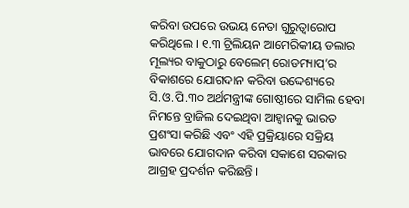କରିବା ଉପରେ ଉଭୟ ନେତା ଗୁରୁତ୍ୱାରୋପ କରିଥିଲେ । ୧.୩ ଟ୍ରିଲିୟନ ଆମେରିକୀୟ ଡଲାର ମୂଲ୍ୟର ବାକୁଠାରୁ ବେଲେମ୍ ରୋଡମ୍ୟାପ୍’ର ବିକାଶରେ ଯୋଗଦାନ କରିବା ଉଦ୍ଦେଶ୍ୟରେ ସି.ଓ.ପି.୩୦ ଅର୍ଥମନ୍ତ୍ରୀଙ୍କ ଗୋଷ୍ଠୀରେ ସାମିଲ ହେବା ନିମନ୍ତେ ବ୍ରାଜିଲ ଦେଇଥିବା ଆହ୍ୱାନକୁ ଭାରତ ପ୍ରଶଂସା କରିଛି ଏବଂ ଏହି ପ୍ରକ୍ରିୟାରେ ସକ୍ରିୟ ଭାବରେ ଯୋଗଦାନ କରିବା ସକାଶେ ସରକାର ଆଗ୍ରହ ପ୍ରଦର୍ଶନ କରିଛନ୍ତି ।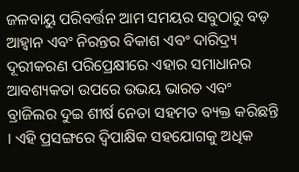ଜଳବାୟୁ ପରିବର୍ତ୍ତନ ଆମ ସମୟର ସବୁଠାରୁ ବଡ଼ ଆହ୍ୱାନ ଏବଂ ନିରନ୍ତର ବିକାଶ ଏବଂ ଦାରିଦ୍ର୍ୟ ଦୂରୀକରଣ ପରିପ୍ରେକ୍ଷୀରେ ଏହାର ସମାଧାନର ଆବଶ୍ୟକତା ଉପରେ ଉଭୟ ଭାରତ ଏବଂ ବ୍ରାଜିଲର ଦୁଇ ଶୀର୍ଷ ନେତା ସହମତ ବ୍ୟକ୍ତ କରିଛନ୍ତି । ଏହି ପ୍ରସଙ୍ଗରେ ଦ୍ୱିପାକ୍ଷିକ ସହଯୋଗକୁ ଅଧିକ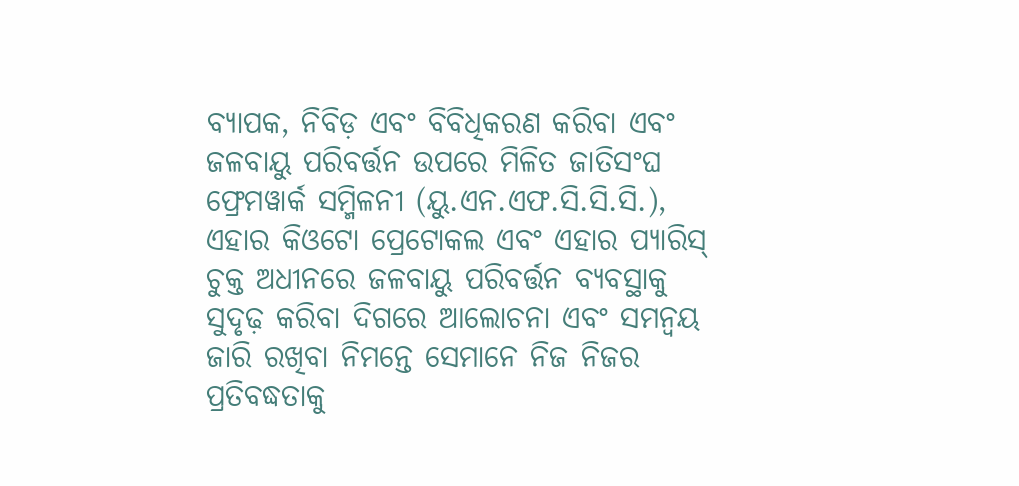ବ୍ୟାପକ, ନିବିଡ଼ ଏବଂ ବିବିଧିକରଣ କରିବା ଏବଂ ଜଳବାୟୁ ପରିବର୍ତ୍ତନ ଉପରେ ମିଳିତ ଜାତିସଂଘ ଫ୍ରେମୱାର୍କ ସମ୍ମିଳନୀ (ୟୁ.ଏନ.ଏଫ.ସି.ସି.ସି.), ଏହାର କିଓଟୋ ପ୍ରେଟୋକଲ ଏବଂ ଏହାର ପ୍ୟାରିସ୍ ଚୁକ୍ତ ଅଧୀନରେ ଜଳବାୟୁ ପରିବର୍ତ୍ତନ ବ୍ୟବସ୍ଥାକୁ ସୁଦୃଢ଼ କରିବା ଦିଗରେ ଆଲୋଚନା ଏବଂ ସମନ୍ୱୟ ଜାରି ରଖିବା ନିମନ୍ତେ ସେମାନେ ନିଜ ନିଜର ପ୍ରତିବଦ୍ଧତାକୁ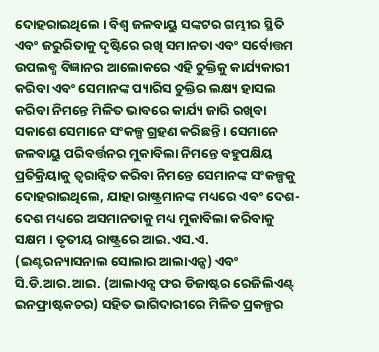ଦୋହରାଇଥିଲେ । ବିଶ୍ୱ ଜଳବାୟୁ ସଙ୍କଟର ଗମ୍ଭୀର ସ୍ଥିତି ଏବଂ ଜରୁରିତାକୁ ଦୃଷ୍ଟିରେ ରଖି ସମାନତା ଏବଂ ସର୍ବୋତ୍ତମ ଉପଲବ୍ଧ ବିଜ୍ଞାନର ଆଲୋକରେ ଏହି ଚୁକ୍ତିକୁ କାର୍ଯ୍ୟକାରୀ କରିବା ଏବଂ ସେମାନଙ୍କ ପ୍ୟାରିସ ଚୁକ୍ତିର ଲକ୍ଷ୍ୟ ହାସଲ କରିବା ନିମନ୍ତେ ମିଳିତ ଭାବରେ କାର୍ଯ୍ୟ ଜାରି ରଖିବା ସକାଶେ ସେମାନେ ସଂକଳ୍ପ ଗ୍ରହଣ କରିଛନ୍ତି । ସେମାନେ ଜଳବାୟୁ ପରିବର୍ତ୍ତନର ମୁକାବିଲା ନିମନ୍ତେ ବହୁପକ୍ଷିୟ ପ୍ରତିକ୍ରିୟାକୁ ତ୍ୱରାନ୍ୱିତ କରିବା ନିମନ୍ତେ ସେମାନଙ୍କ ସଂକଳ୍ପକୁ ଦୋହରାଇଥିଲେ, ଯାହା ରାଷ୍ଟ୍ରମାନଙ୍କ ମଧ୍ୟରେ ଏବଂ ଦେଶ- ଦେଶ ମଧ୍ୟରେ ଅସମାନତାକୁ ମଧ୍ୟ ମୁକାବିଲା କରିବାକୁ ସକ୍ଷମ । ତୃତୀୟ ରାଷ୍ଟ୍ରରେ ଆଇ.ଏସ.ଏ. (ଇଣ୍ଟରନ୍ୟାସନାଲ ସୋଲାର ଆଲାଏନ୍ସ) ଏବଂ ସି.ଡି.ଆର.ଆଇ. (ଆଲାଏନ୍ସ ଫର ଡିଜାଷ୍ଟର ରେଜିଲିଏଣ୍ଟ୍ ଇନଫ୍ରାଷ୍ଟକଚର) ସହିତ ଭାଗିଦାରୀରେ ମିଳିତ ପ୍ରକଳ୍ପର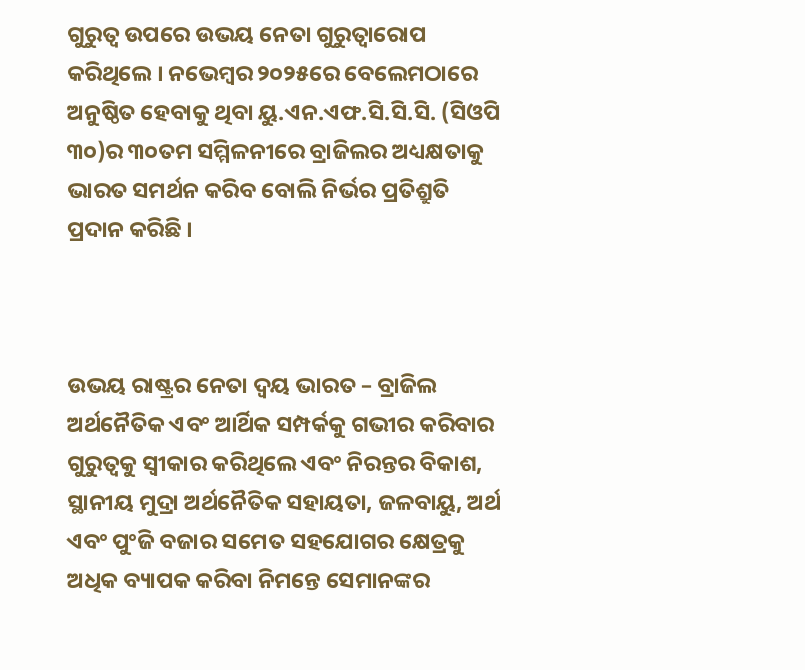ଗୁରୁତ୍ୱ ଉପରେ ଉଭୟ ନେତା ଗୁରୁତ୍ୱାରୋପ କରିଥିଲେ । ନଭେମ୍ବର ୨୦୨୫ରେ ବେଲେମଠାରେ ଅନୁଷ୍ଠିତ ହେବାକୁ ଥିବା ୟୁ.ଏନ.ଏଫ.ସି.ସି.ସି. (ସିଓପି ୩୦)ର ୩୦ତମ ସମ୍ମିଳନୀରେ ବ୍ରାଜିଲର ଅଧ୍ୟକ୍ଷତାକୁ ଭାରତ ସମର୍ଥନ କରିବ ବୋଲି ନିର୍ଭର ପ୍ରତିଶ୍ରୁତି ପ୍ରଦାନ କରିଛି ।



ଉଭୟ ରାଷ୍ଟ୍ରର ନେତା ଦ୍ୱୟ ଭାରତ – ବ୍ରାଜିଲ ଅର୍ଥନୈତିକ ଏବଂ ଆର୍ଥିକ ସମ୍ପର୍କକୁ ଗଭୀର କରିବାର ଗୁରୁତ୍ୱକୁ ସ୍ୱୀକାର କରିଥିଲେ ଏବଂ ନିରନ୍ତର ବିକାଶ, ସ୍ଥାନୀୟ ମୁଦ୍ରା ଅର୍ଥନୈତିକ ସହାୟତା, ଜଳବାୟୁ, ଅର୍ଥ ଏବଂ ପୁଂଜି ବଜାର ସମେତ ସହଯୋଗର କ୍ଷେତ୍ରକୁ ଅଧିକ ବ୍ୟାପକ କରିବା ନିମନ୍ତେ ସେମାନଙ୍କର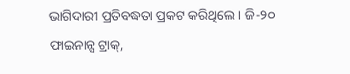ଭାଗିଦାରୀ ପ୍ରତିବଦ୍ଧତା ପ୍ରକଟ କରିଥିଲେ । ଜି-୨୦ ଫାଇନାନ୍ସ ଟ୍ରାକ୍,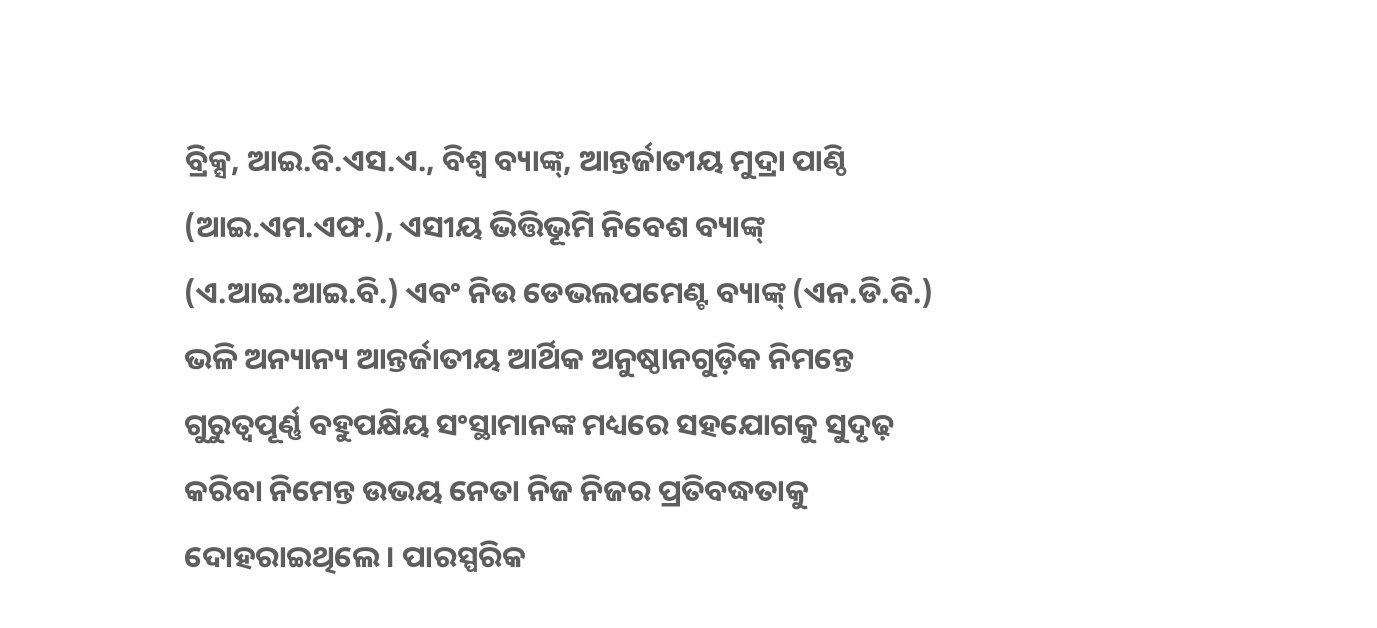ବ୍ରିକ୍ସ, ଆଇ.ବି.ଏସ.ଏ., ବିଶ୍ୱ ବ୍ୟାଙ୍କ୍, ଆନ୍ତର୍ଜାତୀୟ ମୁଦ୍ରା ପାଣ୍ଠି (ଆଇ.ଏମ.ଏଫ.), ଏସୀୟ ଭିତ୍ତିଭୂମି ନିବେଶ ବ୍ୟାଙ୍କ୍ (ଏ.ଆଇ.ଆଇ.ବି.) ଏବଂ ନିଉ ଡେଭଲପମେଣ୍ଟ ବ୍ୟାଙ୍କ୍ (ଏନ.ଡି.ବି.) ଭଳି ଅନ୍ୟାନ୍ୟ ଆନ୍ତର୍ଜାତୀୟ ଆର୍ଥିକ ଅନୁଷ୍ଠାନଗୁଡ଼ିକ ନିମନ୍ତେ ଗୁରୁତ୍ୱପୂର୍ଣ୍ଣ ବହୁପକ୍ଷିୟ ସଂସ୍ଥାମାନଙ୍କ ମଧ୍ୟରେ ସହଯୋଗକୁ ସୁଦୃଢ଼ କରିବା ନିମେନ୍ତ ଉଭୟ ନେତା ନିଜ ନିଜର ପ୍ରତିବଦ୍ଧତାକୁ ଦୋହରାଇଥିଲେ । ପାରସ୍ପରିକ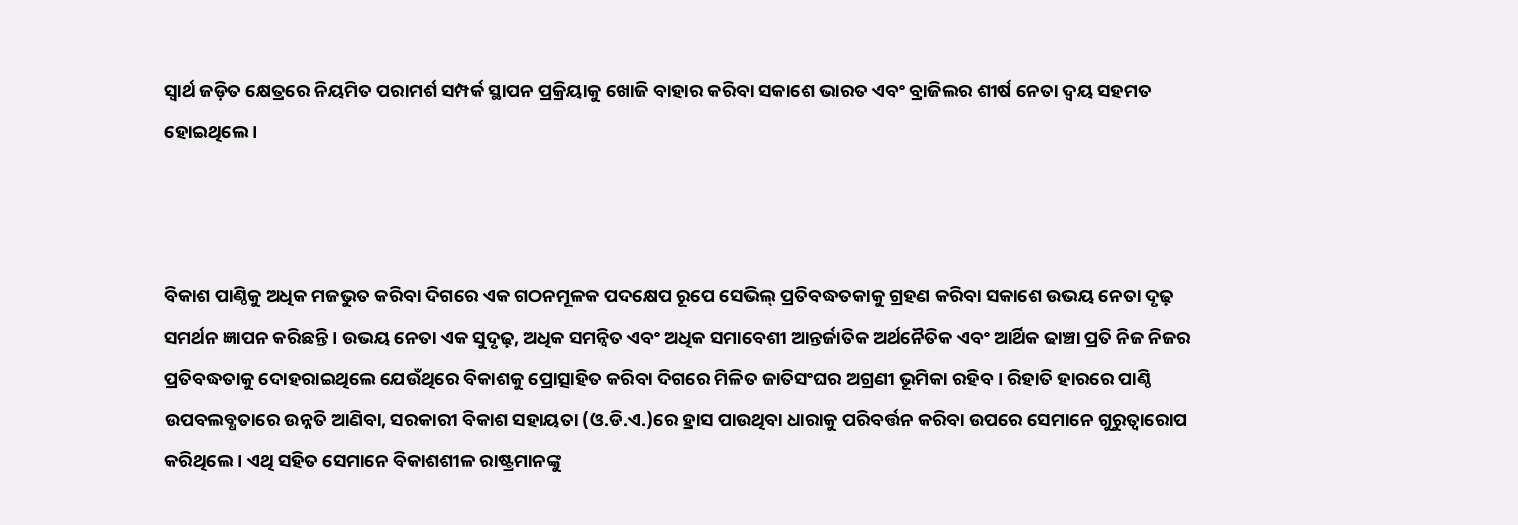ସ୍ୱାର୍ଥ ଜଡ଼ିତ କ୍ଷେତ୍ରରେ ନିୟମିତ ପରାମର୍ଶ ସମ୍ପର୍କ ସ୍ଥାପନ ପ୍ରକ୍ରିୟାକୁ ଖୋଜି ବାହାର କରିବା ସକାଶେ ଭାରତ ଏବଂ ବ୍ରାଜିଲର ଶୀର୍ଷ ନେତା ଦ୍ୱୟ ସହମତ ହୋଇଥିଲେ ।



ବିକାଶ ପାଣ୍ଠିକୁ ଅଧିକ ମଜଭୁତ କରିବା ଦିଗରେ ଏକ ଗଠନମୂଳକ ପଦକ୍ଷେପ ରୂପେ ସେଭିଲ୍ ପ୍ରତିବଦ୍ଧତକାକୁ ଗ୍ରହଣ କରିବା ସକାଶେ ଉଭୟ ନେତା ଦୃଢ଼ ସମର୍ଥନ ଜ୍ଞାପନ କରିଛନ୍ତି । ଉଭୟ ନେତା ଏକ ସୁଦୃଢ଼, ଅଧିକ ସମନ୍ୱିତ ଏବଂ ଅଧିକ ସମାବେଶୀ ଆନ୍ତର୍ଜାତିକ ଅର୍ଥନୈତିକ ଏବଂ ଆର୍ଥିକ ଢାଞ୍ଚା ପ୍ରତି ନିଜ ନିଜର ପ୍ରତିବଦ୍ଧତାକୁ ଦୋହରାଇଥିଲେ ଯେଉଁଥିରେ ବିକାଶକୁ ପ୍ରୋତ୍ସାହିତ କରିବା ଦିଗରେ ମିଳିତ ଜାତିସଂଘର ଅଗ୍ରଣୀ ଭୂମିକା ରହିବ । ରିହାତି ହାରରେ ପାଣ୍ଠି ଉପବଲବ୍ଧତାରେ ଉନ୍ନତି ଆଣିବା, ସରକାରୀ ବିକାଶ ସହାୟତା (ଓ.ଡି.ଏ.)ରେ ହ୍ରାସ ପାଉଥିବା ଧାରାକୁ ପରିବର୍ତ୍ତନ କରିବା ଉପରେ ସେମାନେ ଗୁରୁତ୍ୱାରୋପ କରିଥିଲେ । ଏଥି ସହିତ ସେମାନେ ବିକାଶଶୀଳ ରାଷ୍ଟ୍ରମାନଙ୍କୁ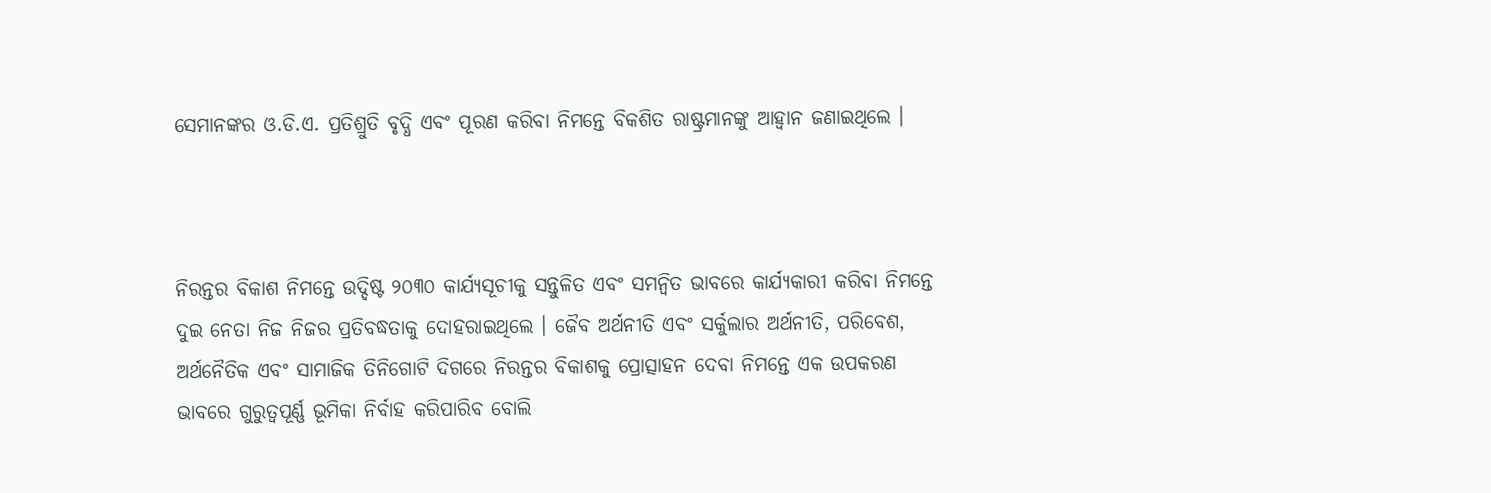ସେମାନଙ୍କର ଓ.ଡି.ଏ. ପ୍ରତିଶ୍ରୁତି ବୃଦ୍ଧି ଏବଂ ପୂରଣ କରିବା ନିମନ୍ତେ ବିକଶିତ ରାଷ୍ଟ୍ରମାନଙ୍କୁ ଆହ୍ୱାନ ଜଣାଇଥିଲେ ।



ନିରନ୍ତର ବିକାଶ ନିମନ୍ତେ ଉଦ୍ଦିଷ୍ଟ ୨୦୩୦ କାର୍ଯ୍ୟସୂଚୀକୁ ସନ୍ତୁଳିତ ଏବଂ ସମନ୍ୱିତ ଭାବରେ କାର୍ଯ୍ୟକାରୀ କରିବା ନିମନ୍ତେ ଦୁଇ ନେତା ନିଜ ନିଜର ପ୍ରତିବଦ୍ଧତାକୁ ଦୋହରାଇଥିଲେ । ଜୈବ ଅର୍ଥନୀତି ଏବଂ ସର୍କୁଲାର ଅର୍ଥନୀତି, ପରିବେଶ, ଅର୍ଥନୈତିକ ଏବଂ ସାମାଜିକ ତିନିଗୋଟି ଦିଗରେ ନିରନ୍ତର ବିକାଶକୁ ପ୍ରୋତ୍ସାହନ ଦେବା ନିମନ୍ତେ ଏକ ଉପକରଣ ଭାବରେ ଗୁରୁତ୍ୱପୂର୍ଣ୍ଣ ଭୂମିକା ନିର୍ବାହ କରିପାରିବ ବୋଲି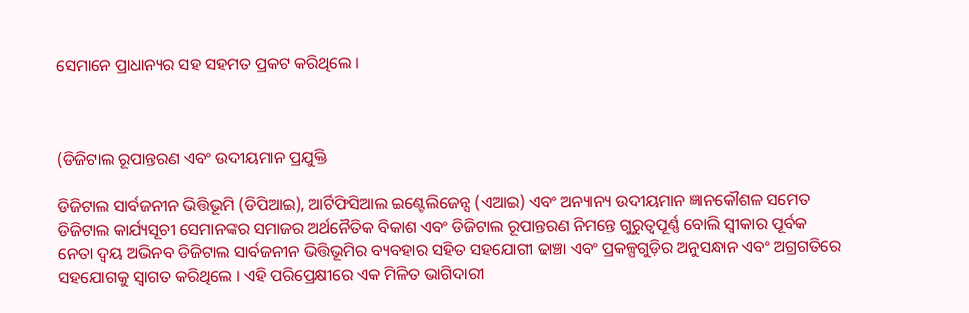ସେମାନେ ପ୍ରାଧାନ୍ୟର ସହ ସହମତ ପ୍ରକଟ କରିଥିଲେ ।



(ଡିଜିଟାଲ ରୂପାନ୍ତରଣ ଏବଂ ଉଦୀୟମାନ ପ୍ରଯୁକ୍ତି

ଡିଜିଟାଲ ସାର୍ବଜନୀନ ଭିତ୍ତିଭୂମି (ଡିପିଆଇ), ଆର୍ଟିଫିସିଆଲ ଇଣ୍ଟେଲିଜେନ୍ସ (ଏଆଇ) ଏବଂ ଅନ୍ୟାନ୍ୟ ଉଦୀୟମାନ ଜ୍ଞାନକୌଶଳ ସମେତ ଡିଜିଟାଲ କାର୍ଯ୍ୟସୂଚୀ ସେମାନଙ୍କର ସମାଜର ଅର୍ଥନୈତିକ ବିକାଶ ଏବଂ ଡିଜିଟାଲ ରୂପାନ୍ତରଣ ନିମନ୍ତେ ଗୁରୁତ୍ୱପୂର୍ଣ୍ଣ ବୋଲି ସ୍ୱୀକାର ପୂର୍ବକ ନେତା ଦ୍ୱୟ ଅଭିନବ ଡିଜିଟାଲ ସାର୍ବଜନୀନ ଭିତ୍ତିଭୂମିର ବ୍ୟବହାର ସହିତ ସହଯୋଗୀ ଢାଞ୍ଚା ଏବଂ ପ୍ରକଳ୍ପଗୁଡ଼ିର ଅନୁସନ୍ଧାନ ଏବଂ ଅଗ୍ରଗତିରେ ସହଯୋଗକୁ ସ୍ୱାଗତ କରିଥିଲେ । ଏହି ପରିପ୍ରେକ୍ଷୀରେ ଏକ ମିଳିତ ଭାଗିଦାରୀ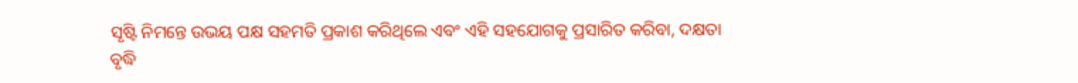ସୃଷ୍ଟି ନିମନ୍ତେ ଉଭୟ ପକ୍ଷ ସହମତି ପ୍ରକାଶ କରିଥିଲେ ଏବଂ ଏହି ସହଯୋଗକୁ ପ୍ରସାରିତ କରିବା, ଦକ୍ଷତା ବୃଦ୍ଧି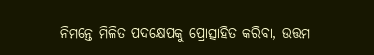ନିମନ୍ତେ ମିଳିତ ପଦକ୍ଷେପକୁ ପ୍ରୋତ୍ସାହିତ କରିବା, ଉତ୍ତମ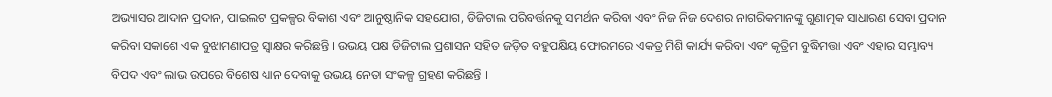ଅଭ୍ୟାସର ଆଦାନ ପ୍ରଦାନ, ପାଇଲଟ ପ୍ରକଳ୍ପର ବିକାଶ ଏବଂ ଆନୁଷ୍ଠାନିକ ସହଯୋଗ, ଡିଜିଟାଲ ପରିବର୍ତ୍ତନକୁ ସମର୍ଥନ କରିବା ଏବଂ ନିଜ ନିଜ ଦେଶର ନାଗରିକମାନଙ୍କୁ ଗୁଣାତ୍ମକ ସାଧାରଣ ସେବା ପ୍ରଦାନ କରିବା ସକାଶେ ଏକ ବୁଝାମଣାପତ୍ର ସ୍ୱାକ୍ଷର କରିଛନ୍ତି । ଉଭୟ ପକ୍ଷ ଡିଜିଟାଲ ପ୍ରଶାସନ ସହିତ ଜଡ଼ିତ ବହୁପକ୍ଷିୟ ଫୋରମରେ ଏକତ୍ର ମିଶି କାର୍ଯ୍ୟ କରିବା ଏବଂ କୃତ୍ରିମ ବୁଦ୍ଧିମତ୍ତା ଏବଂ ଏହାର ସମ୍ଭାବ୍ୟ ବିପଦ ଏବଂ ଲାଭ ଉପରେ ବିଶେଷ ଧ୍ୟାନ ଦେବାକୁ ଉଭୟ ନେତା ସଂକଳ୍ପ ଗ୍ରହଣ କରିଛନ୍ତି ।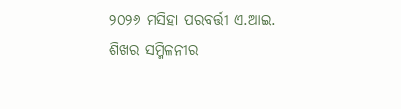୨୦୨୬ ମସିହା ପରବର୍ତ୍ତୀ ଏ.ଆଇ. ଶିଖର ସମ୍ମିଳନୀର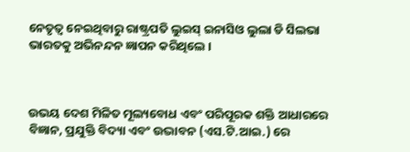ନେତୃତ୍ୱ ନେଇଥିବାରୁ ରାଷ୍ଟ୍ରପତି ଲୁଇସ୍ ଇନାସିଓ ଲୁଲା ଡି ସିଲଭା ଭାରତକୁ ଅଭିନନ୍ଦନ ଜ୍ଞାପନ କରିଥିଲେ ।



ଉଭୟ ଦେଶ ମିଳିତ ମୂଲ୍ୟବୋଧ ଏବଂ ପରିପୂରକ ଶକ୍ତି ଆଧାରରେ ବିଜ୍ଞାନ, ପ୍ରଯୁକ୍ତି ବିଦ୍ୟା ଏବଂ ଉଦ୍ଭାବନ (ଏସ.ଟି.ଆଇ.) ରେ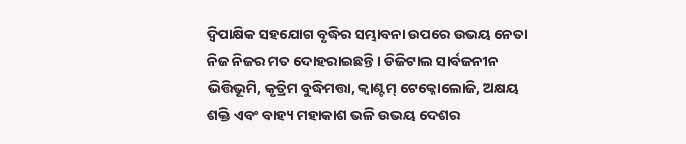ଦ୍ୱିପାକ୍ଷିକ ସହଯୋଗ ବୃଦ୍ଧିର ସମ୍ଭାବନା ଉପରେ ଉଭୟ ନେତା ନିଜ ନିଜର ମତ ଦୋହରାଇଛନ୍ତି । ଡିଜିଟାଲ ସାର୍ବଜନୀନ ଭିତ୍ତିଭୂମି, କୃତ୍ରିମ ବୁଦ୍ଧିମତ୍ତା, କ୍ୱାଣ୍ଟମ୍ ଟେକ୍ନୋଲୋଜି, ଅକ୍ଷୟ ଶକ୍ତି ଏବଂ ବାହ୍ୟ ମହାକାଶ ଭଳି ଉଭୟ ଦେଶର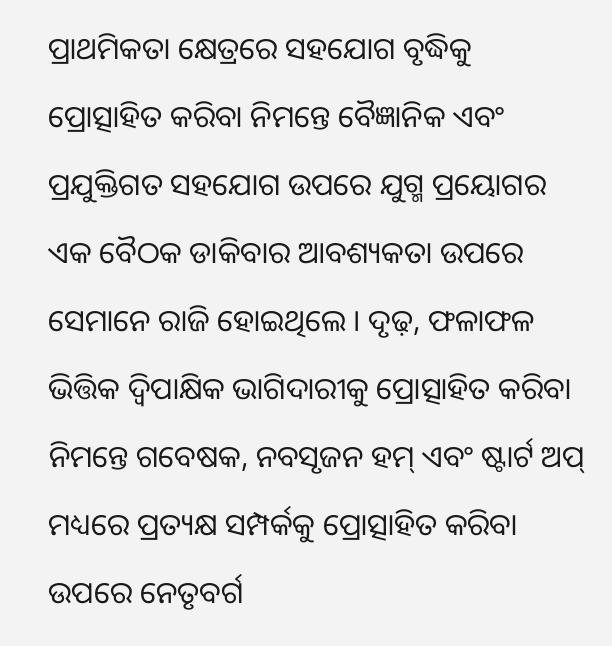ପ୍ରାଥମିକତା କ୍ଷେତ୍ରରେ ସହଯୋଗ ବୃଦ୍ଧିକୁ ପ୍ରୋତ୍ସାହିତ କରିବା ନିମନ୍ତେ ବୈଜ୍ଞାନିକ ଏବଂ ପ୍ରଯୁକ୍ତିଗତ ସହଯୋଗ ଉପରେ ଯୁଗ୍ମ ପ୍ରୟୋଗର ଏକ ବୈଠକ ଡାକିବାର ଆବଶ୍ୟକତା ଉପରେ ସେମାନେ ରାଜି ହୋଇଥିଲେ । ଦୃଢ଼, ଫଳାଫଳ ଭିତ୍ତିକ ଦ୍ୱିପାକ୍ଷିକ ଭାଗିଦାରୀକୁ ପ୍ରୋତ୍ସାହିତ କରିବା ନିମନ୍ତେ ଗବେଷକ, ନବସୃଜନ ହମ୍ ଏବଂ ଷ୍ଟାର୍ଟ ଅପ୍ ମଧ୍ୟରେ ପ୍ରତ୍ୟକ୍ଷ ସମ୍ପର୍କକୁ ପ୍ରୋତ୍ସାହିତ କରିବା ଉପରେ ନେତୃବର୍ଗ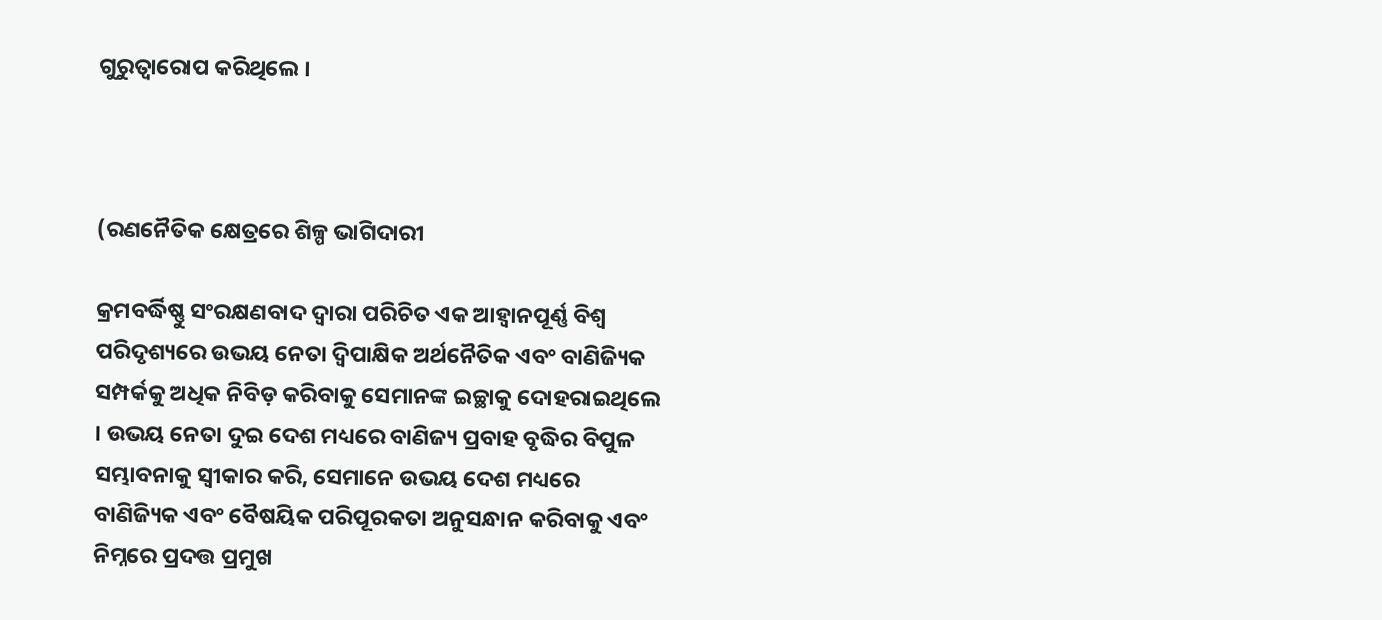ଗୁରୁତ୍ୱାରୋପ କରିଥିଲେ ।



(ରଣନୈତିକ କ୍ଷେତ୍ରରେ ଶିଳ୍ପ ଭାଗିଦାରୀ

କ୍ରମବର୍ଦ୍ଧିଷ୍ଣୁ ସଂରକ୍ଷଣବାଦ ଦ୍ୱାରା ପରିଚିତ ଏକ ଆହ୍ୱାନପୂର୍ଣ୍ଣ ବିଶ୍ୱ ପରିଦୃଶ୍ୟରେ ଉଭୟ ନେତା ଦ୍ୱିପାକ୍ଷିକ ଅର୍ଥନୈତିକ ଏବଂ ବାଣିଜ୍ୟିକ ସମ୍ପର୍କକୁ ଅଧିକ ନିବିଡ଼ କରିବାକୁ ସେମାନଙ୍କ ଇଚ୍ଛାକୁ ଦୋହରାଇଥିଲେ । ଉଭୟ ନେତା ଦୁଇ ଦେଶ ମଧ୍ୟରେ ବାଣିଜ୍ୟ ପ୍ରବାହ ବୃଦ୍ଧିର ବିପୁଳ ସମ୍ଭାବନାକୁ ସ୍ୱୀକାର କରି, ସେମାନେ ଉଭୟ ଦେଶ ମଧ୍ୟରେ ବାଣିଜ୍ୟିକ ଏବଂ ବୈଷୟିକ ପରିପୂରକତା ଅନୁସନ୍ଧାନ କରିବାକୁ ଏବଂ ନିମ୍ନରେ ପ୍ରଦତ୍ତ ପ୍ରମୁଖ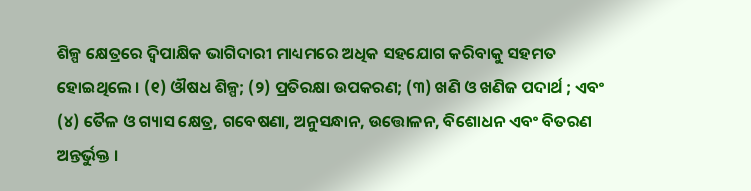ଶିଳ୍ପ କ୍ଷେତ୍ରରେ ଦ୍ୱିପାକ୍ଷିକ ଭାଗିଦାରୀ ମାଧ୍ୟମରେ ଅଧିକ ସହଯୋଗ କରିବାକୁ ସହମତ ହୋଇଥିଲେ । (୧) ଔଷଧ ଶିଳ୍ପ; (୨) ପ୍ରତିରକ୍ଷା ଉପକରଣ; (୩) ଖଣି ଓ ଖଣିଜ ପଦାର୍ଥ ; ଏବଂ (୪) ତୈଳ ଓ ଗ୍ୟାସ କ୍ଷେତ୍ର, ଗବେଷଣା, ଅନୁସନ୍ଧାନ, ଉତ୍ତୋଳନ, ବିଶୋଧନ ଏବଂ ବିତରଣ ଅନ୍ତର୍ଭୁକ୍ତ ।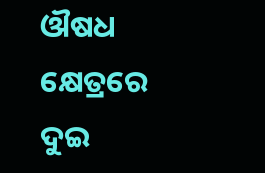ଔଷଧ କ୍ଷେତ୍ରରେ ଦୁଇ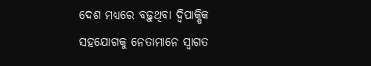ଦେଶ ମଧ୍ୟରେ ବଢ଼ୁଥିବା ଦ୍ୱିପାକ୍ଷିକ ସହଯୋଗକୁ ନେତାମାନେ ସ୍ୱାଗତ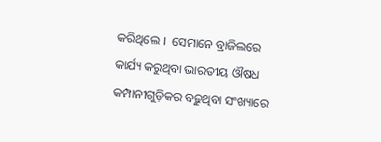କରିଥିଲେ ।  ସେମାନେ ବ୍ରାଜିଲରେ କାର୍ଯ୍ୟ କରୁଥିବା ଭାରତୀୟ ଔଷଧ କମ୍ପାନୀଗୁଡ଼ିକର ବଢ଼ୁଥିବା ସଂଖ୍ୟାରେ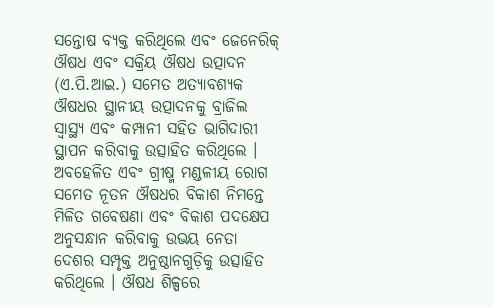ସନ୍ତୋଷ ବ୍ୟକ୍ତ କରିଥିଲେ ଏବଂ ଜେନେରିକ୍ ଔଷଧ ଏବଂ ସକ୍ରିୟ ଔଷଧ ଉତ୍ପାଦନ (ଏ.ପି.ଆଇ.) ସମେତ ଅତ୍ୟାବଶ୍ୟକ ଔଷଧର ସ୍ଥାନୀୟ ଉତ୍ପାଦନକୁ ବ୍ରାଜିଲ ସ୍ୱାସ୍ଥ୍ୟ ଏବଂ କମ୍ପାନୀ ସହିତ ଭାଗିଦାରୀ ସ୍ଥାପନ କରିବାକୁ ଉତ୍ସାହିତ କରିଥିଲେ । ଅବହେଳିତ ଏବଂ ଗ୍ରୀଷ୍ମ ମଣ୍ଡଳୀୟ ରୋଗ ସମେତ ନୂତନ ଔଷଧର ବିକାଶ ନିମନ୍ତେ ମିଳିତ ଗବେଷଣା ଏବଂ ବିକାଶ ପଦକ୍ଷେପ ଅନୁସନ୍ଧାନ କରିବାକୁ ଉଭୟ ନେତା ଦେଶର ସମ୍ପୃକ୍ତ ଅନୁଷ୍ଠାନଗୁଡ଼ିକୁ ଉତ୍ସାହିତ କରିଥିଲେ । ଔଷଧ ଶିଳ୍ପରେ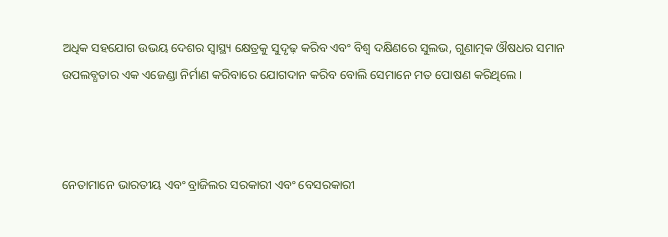ଅଧିକ ସହଯୋଗ ଉଭୟ ଦେଶର ସ୍ୱାସ୍ଥ୍ୟ କ୍ଷେତ୍ରକୁ ସୁଦୃଢ଼ କରିବ ଏବଂ ବିଶ୍ୱ ଦକ୍ଷିଣରେ ସୁଲଭ, ଗୁଣାତ୍ମକ ଔଷଧର ସମାନ ଉପଲବ୍ଧତାର ଏକ ଏଜେଣ୍ଡା ନିର୍ମାଣ କରିବାରେ ଯୋଗଦାନ କରିବ ବୋଲି ସେମାନେ ମତ ପୋଷଣ କରିଥିଲେ ।



ନେତାମାନେ ଭାରତୀୟ ଏବଂ ବ୍ରାଜିଲର ସରକାରୀ ଏବଂ ବେସରକାରୀ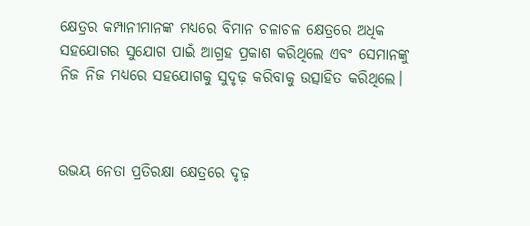କ୍ଷେତ୍ରର କମ୍ପାନୀମାନଙ୍କ ମଧ୍ୟରେ ବିମାନ ଚଳାଚଳ କ୍ଷେତ୍ରରେ ଅଧିକ ସହଯୋଗର ସୁଯୋଗ ପାଇଁ ଆଗ୍ରହ ପ୍ରକାଶ କରିଥିଲେ ଏବଂ ସେମାନଙ୍କୁ ନିଜ ନିଜ ମଧ୍ୟରେ ସହଯୋଗକୁ ସୁଦୃଢ଼ କରିବାକୁ ଉତ୍ସାହିତ କରିଥିଲେ।



ଉଭୟ ନେତା ପ୍ରତିରକ୍ଷା କ୍ଷେତ୍ରରେ ଦୃଢ଼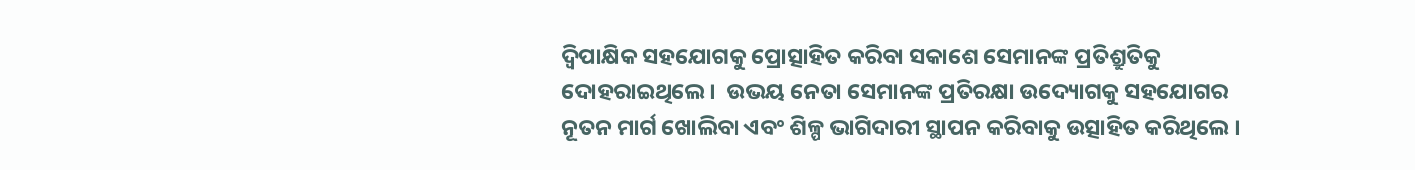ଦ୍ୱିପାକ୍ଷିକ ସହଯୋଗକୁ ପ୍ରୋତ୍ସାହିତ କରିବା ସକାଶେ ସେମାନଙ୍କ ପ୍ରତିଶ୍ରୁତିକୁ ଦୋହରାଇଥିଲେ ।  ଉଭୟ ନେତା ସେମାନଙ୍କ ପ୍ରତିରକ୍ଷା ଉଦ୍ୟୋଗକୁ ସହଯୋଗର ନୂତନ ମାର୍ଗ ଖୋଲିବା ଏବଂ ଶିଳ୍ପ ଭାଗିଦାରୀ ସ୍ଥାପନ କରିବାକୁ ଉତ୍ସାହିତ କରିଥିଲେ ।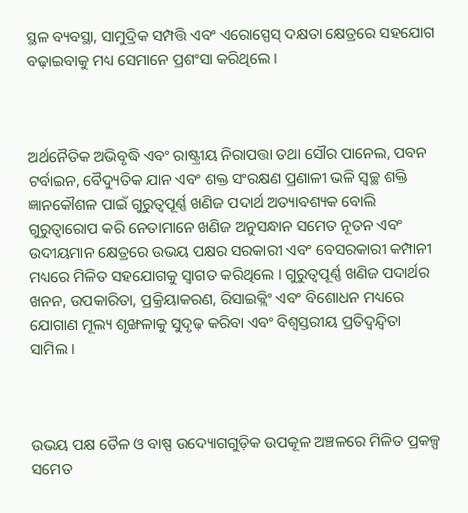ସ୍ଥଳ ବ୍ୟବସ୍ଥା, ସାମୁଦ୍ରିକ ସମ୍ପତ୍ତି ଏବଂ ଏରୋସ୍ପେସ୍ ଦକ୍ଷତା କ୍ଷେତ୍ରରେ ସହଯୋଗ ବଢ଼ାଇବାକୁ ମଧ୍ୟ ସେମାନେ ପ୍ରଶଂସା କରିଥିଲେ ।



ଅର୍ଥନୈତିକ ଅଭିବୃଦ୍ଧି ଏବଂ ରାଷ୍ଟ୍ରୀୟ ନିରାପତ୍ତା ତଥା ସୌର ପାନେଲ, ପବନ ଟର୍ବାଇନ, ବୈଦ୍ୟୁତିକ ଯାନ ଏବଂ ଶକ୍ତ ସଂରକ୍ଷଣ ପ୍ରଣାଳୀ ଭଳି ସ୍ୱଚ୍ଛ ଶକ୍ତି ଜ୍ଞାନକୌଶଳ ପାଇଁ ଗୁରୁତ୍ୱପୂର୍ଣ୍ଣ ଖଣିଜ ପଦାର୍ଥ ଅତ୍ୟାବଶ୍ୟକ ବୋଲି ଗୁରୁତ୍ୱାରୋପ କରି ନେତାମାନେ ଖଣିଜ ଅନୁସନ୍ଧାନ ସମେତ ନୂତନ ଏବଂ ଉଦୀୟମାନ କ୍ଷେତ୍ରରେ ଉଭୟ ପକ୍ଷର ସରକାରୀ ଏବଂ ବେସରକାରୀ କମ୍ପାନୀ ମଧ୍ୟରେ ମିଳିତ ସହଯୋଗକୁ ସ୍ୱାଗତ କରିଥିଲେ । ଗୁରୁତ୍ୱପୂର୍ଣ୍ଣ ଖଣିଜ ପଦାର୍ଥର ଖନନ, ଉପକାରିତା, ପ୍ରକ୍ରିୟାକରଣ, ରିସାଇକ୍ଲିଂ ଏବଂ ବିଶୋଧନ ମଧ୍ୟରେ ଯୋଗାଣ ମୂଲ୍ୟ ଶୃଙ୍ଖଳାକୁ ସୁଦୃଢ଼ କରିବା ଏବଂ ବିଶ୍ୱସ୍ତରୀୟ ପ୍ରତିଦ୍ୱନ୍ଦ୍ୱିତା ସାମିଲ ।



ଉଭୟ ପକ୍ଷ ତୈଳ ଓ ବାଷ୍ପ ଉଦ୍ୟୋଗଗୁଡ଼ିକ ଉପକୂଳ ଅଞ୍ଚଳରେ ମିଳିତ ପ୍ରକଳ୍ପ ସମେତ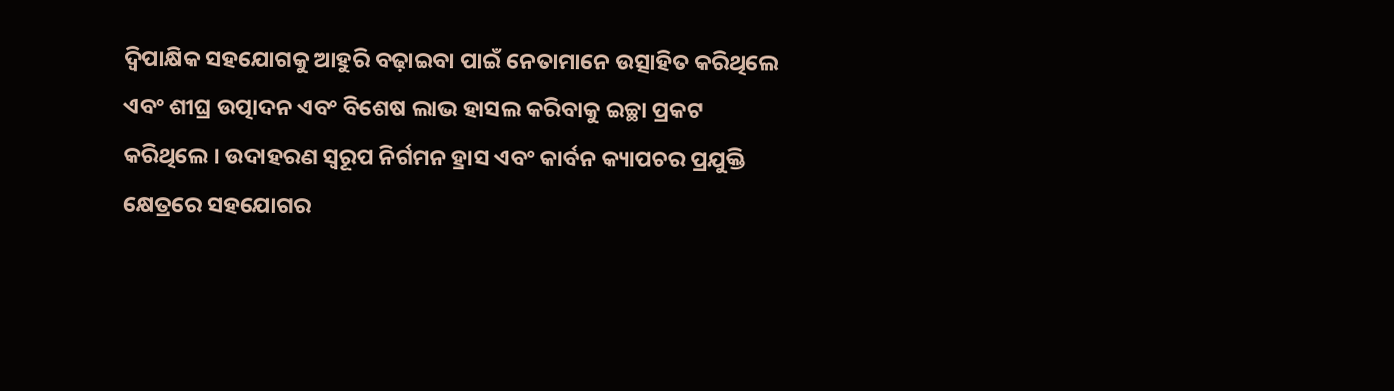ଦ୍ୱିପାକ୍ଷିକ ସହଯୋଗକୁ ଆହୁରି ବଢ଼ାଇବା ପାଇଁ ନେତାମାନେ ଉତ୍ସାହିତ କରିଥିଲେ ଏବଂ ଶୀଘ୍ର ଉତ୍ପାଦନ ଏବଂ ବିଶେଷ ଲାଭ ହାସଲ କରିବାକୁ ଇଚ୍ଛା ପ୍ରକଟ କରିଥିଲେ । ଉଦାହରଣ ସ୍ୱରୂପ ନିର୍ଗମନ ହ୍ରାସ ଏବଂ କାର୍ବନ କ୍ୟାପଚର ପ୍ରଯୁକ୍ତି କ୍ଷେତ୍ରରେ ସହଯୋଗର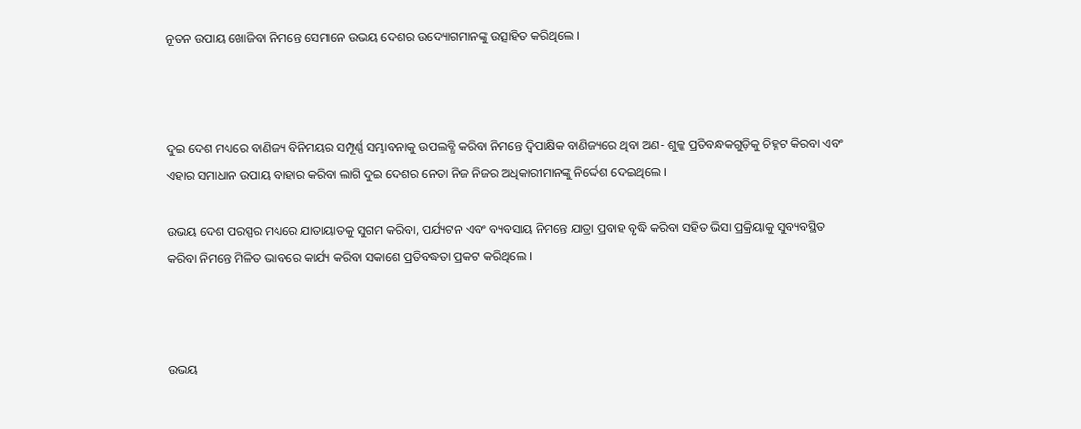ନୂତନ ଉପାୟ ଖୋଜିବା ନିମନ୍ତେ ସେମାନେ ଉଭୟ ଦେଶର ଉଦ୍ୟୋଗମାନଙ୍କୁ ଉତ୍ସାହିତ କରିଥିଲେ ।



ଦୁଇ ଦେଶ ମଧ୍ୟରେ ବାଣିଜ୍ୟ ବିନିମୟର ସମ୍ପୂର୍ଣ୍ଣ ସମ୍ଭାବନାକୁ ଉପଲବ୍ଧି କରିବା ନିମନ୍ତେ ଦ୍ୱିପାକ୍ଷିକ ବାଣିଜ୍ୟରେ ଥିବା ଅଣ- ଶୁଳ୍କ ପ୍ରତିବନ୍ଧକଗୁଡ଼ିକୁ ଚିହ୍ନଟ କିରବା ଏବଂ ଏହାର ସମାଧାନ ଉପାୟ ବାହାର କରିବା ଲାଗି ଦୁଇ ଦେଶର ନେତା ନିଜ ନିଜର ଅଧିକାରୀମାନଙ୍କୁ ନିର୍ଦ୍ଦେଶ ଦେଇଥିଲେ ।

ଉଭୟ ଦେଶ ପରସ୍ପର ମଧ୍ୟରେ ଯାତାୟାତକୁ ସୁଗମ କରିବା, ପର୍ଯ୍ୟଟନ ଏବଂ ବ୍ୟବସାୟ ନିମନ୍ତେ ଯାତ୍ରା ପ୍ରବାହ ବୃଦ୍ଧି କରିବା ସହିତ ଭିସା ପ୍ରକ୍ରିୟାକୁ ସୁବ୍ୟବସ୍ଥିତ କରିବା ନିମନ୍ତେ ମିଳିତ ଭାବରେ କାର୍ଯ୍ୟ କରିବା ସକାଶେ ପ୍ରତିବଦ୍ଧତା ପ୍ରକଟ କରିଥିଲେ ।



ଉଭୟ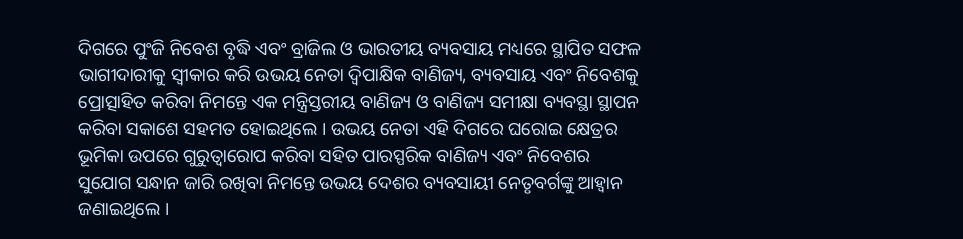ଦିଗରେ ପୁଂଜି ନିବେଶ ବୃଦ୍ଧି ଏବଂ ବ୍ରାଜିଲ ଓ ଭାରତୀୟ ବ୍ୟବସାୟ ମଧ୍ୟରେ ସ୍ଥାପିତ ସଫଳ ଭାଗୀଦାରୀକୁ ସ୍ୱୀକାର କରି ଉଭୟ ନେତା ଦ୍ୱିପାକ୍ଷିକ ବାଣିଜ୍ୟ, ବ୍ୟବସାୟ ଏବଂ ନିବେଶକୁ ପ୍ରୋତ୍ସାହିତ କରିବା ନିମନ୍ତେ ଏକ ମନ୍ତ୍ରିସ୍ତରୀୟ ବାଣିଜ୍ୟ ଓ ବାଣିଜ୍ୟ ସମୀକ୍ଷା ବ୍ୟବସ୍ଥା ସ୍ଥାପନ କରିବା ସକାଶେ ସହମତ ହୋଇଥିଲେ । ଉଭୟ ନେତା ଏହି ଦିଗରେ ଘରୋଇ କ୍ଷେତ୍ରର ଭୂମିକା ଉପରେ ଗୁରୁତ୍ୱାରୋପ କରିବା ସହିତ ପାରସ୍ପରିକ ବାଣିଜ୍ୟ ଏବଂ ନିବେଶର ସୁଯୋଗ ସନ୍ଧାନ ଜାରି ରଖିବା ନିମନ୍ତେ ଉଭୟ ଦେଶର ବ୍ୟବସାୟୀ ନେତୃବର୍ଗଙ୍କୁ ଆହ୍ୱାନ ଜଣାଇଥିଲେ ।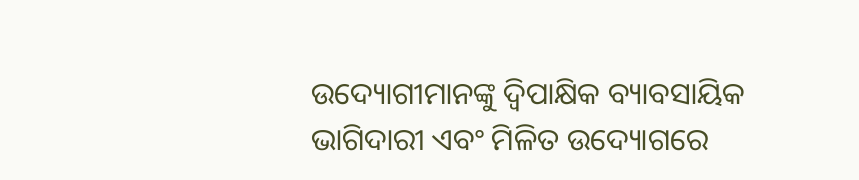ଉଦ୍ୟୋଗୀମାନଙ୍କୁ ଦ୍ୱିପାକ୍ଷିକ ବ୍ୟାବସାୟିକ ଭାଗିଦାରୀ ଏବଂ ମିଳିତ ଉଦ୍ୟୋଗରେ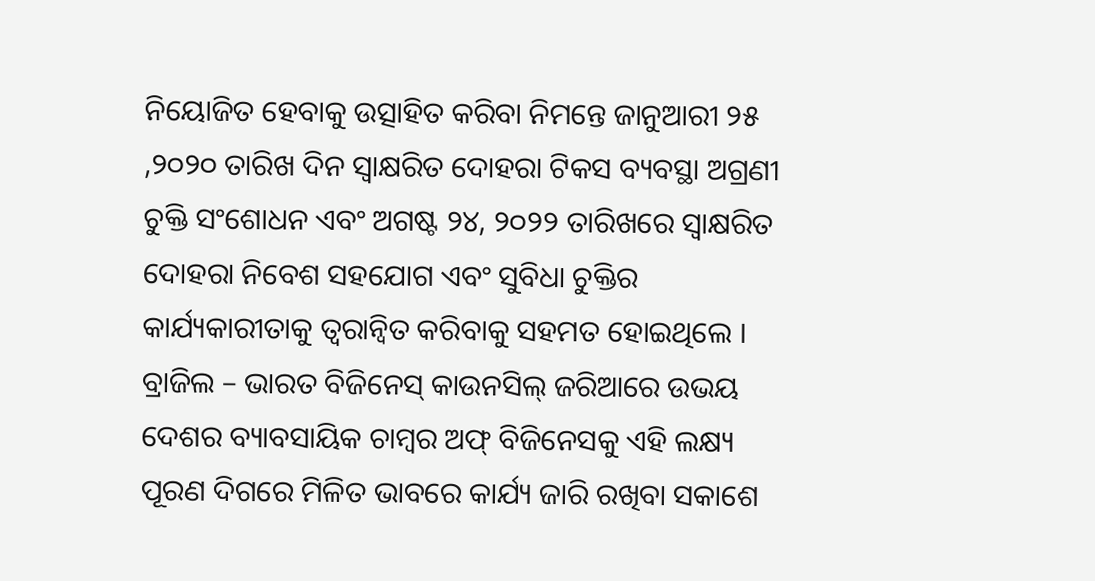ନିୟୋଜିତ ହେବାକୁ ଉତ୍ସାହିତ କରିବା ନିମନ୍ତେ ଜାନୁଆରୀ ୨୫ ,୨୦୨୦ ତାରିଖ ଦିନ ସ୍ୱାକ୍ଷରିତ ଦୋହରା ଟିକସ ବ୍ୟବସ୍ଥା ଅଗ୍ରଣୀ ଚୁକ୍ତି ସଂଶୋଧନ ଏବଂ ଅଗଷ୍ଟ ୨୪, ୨୦୨୨ ତାରିଖରେ ସ୍ୱାକ୍ଷରିତ ଦୋହରା ନିବେଶ ସହଯୋଗ ଏବଂ ସୁବିଧା ଚୁକ୍ତିର କାର୍ଯ୍ୟକାରୀତାକୁ ତ୍ୱରାନ୍ୱିତ କରିବାକୁ ସହମତ ହୋଇଥିଲେ । ବ୍ରାଜିଲ – ଭାରତ ବିଜିନେସ୍ କାଉନସିଲ୍ ଜରିଆରେ ଉଭୟ ଦେଶର ବ୍ୟାବସାୟିକ ଚାମ୍ବର ଅଫ୍ ବିଜିନେସକୁ ଏହି ଲକ୍ଷ୍ୟ ପୂରଣ ଦିଗରେ ମିଳିତ ଭାବରେ କାର୍ଯ୍ୟ ଜାରି ରଖିବା ସକାଶେ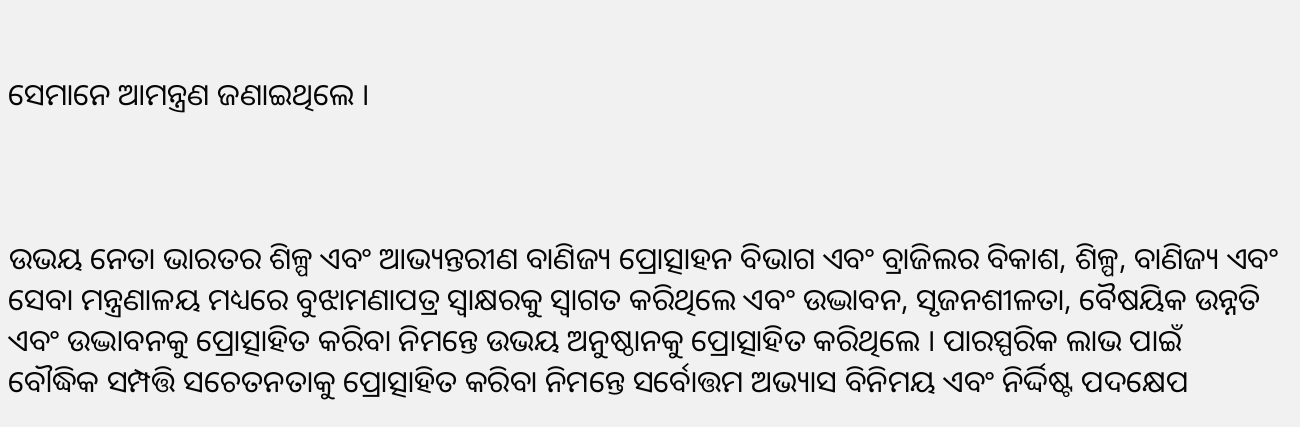ସେମାନେ ଆମନ୍ତ୍ରଣ ଜଣାଇଥିଲେ ।



ଉଭୟ ନେତା ଭାରତର ଶିଳ୍ପ ଏବଂ ଆଭ୍ୟନ୍ତରୀଣ ବାଣିଜ୍ୟ ପ୍ରୋତ୍ସାହନ ବିଭାଗ ଏବଂ ବ୍ରାଜିଲର ବିକାଶ, ଶିଳ୍ପ, ବାଣିଜ୍ୟ ଏବଂ ସେବା ମନ୍ତ୍ରଣାଳୟ ମଧ୍ୟରେ ବୁଝାମଣାପତ୍ର ସ୍ୱାକ୍ଷରକୁ ସ୍ୱାଗତ କରିଥିଲେ ଏବଂ ଉଦ୍ଭାବନ, ସୃଜନଶୀଳତା, ବୈଷୟିକ ଉନ୍ନତି ଏବଂ ଉଦ୍ଭାବନକୁ ପ୍ରୋତ୍ସାହିତ କରିବା ନିମନ୍ତେ ଉଭୟ ଅନୁଷ୍ଠାନକୁ ପ୍ରୋତ୍ସାହିତ କରିଥିଲେ । ପାରସ୍ପରିକ ଲାଭ ପାଇଁ ବୌଦ୍ଧିକ ସମ୍ପତ୍ତି ସଚେତନତାକୁ ପ୍ରୋତ୍ସାହିତ କରିବା ନିମନ୍ତେ ସର୍ବୋତ୍ତମ ଅଭ୍ୟାସ ବିନିମୟ ଏବଂ ନିର୍ଦ୍ଦିଷ୍ଟ ପଦକ୍ଷେପ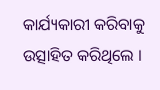କାର୍ଯ୍ୟକାରୀ କରିବାକୁ ଉତ୍ସାହିତ କରିଥିଲେ ।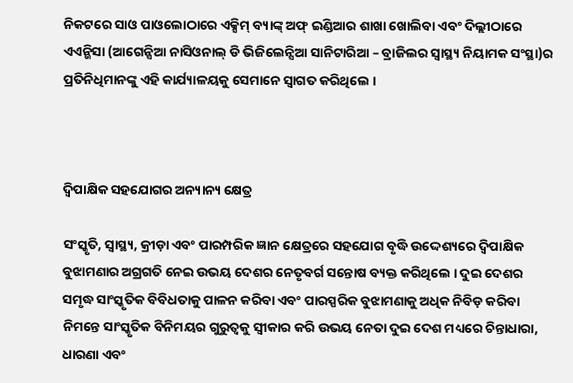ନିକଟରେ ସାଓ ପାଓଲୋଠାରେ ଏକ୍ସିମ୍ ବ୍ୟାଙ୍କ୍ ଅଫ୍ ଇଣ୍ଡିଆର ଶାଖା ଖୋଲିବା ଏବଂ ଦିଲ୍ଲୀଠାରେ ଏଏନ୍ଭିସା (ଆଗେନ୍ସିଆ ନାସିଓନାଲ୍ ଡି ଭିଜିଲେନ୍ସିଆ ସାନିଟାରିଆ – ବ୍ରାଜିଲର ସ୍ୱାସ୍ଥ୍ୟ ନିୟାମକ ସଂସ୍ଥା)ର ପ୍ରତିନିଧିମାନଙ୍କୁ ଏହି କାର୍ଯ୍ୟାଳୟକୁ ସେମାନେ ସ୍ୱାଗତ କରିଥିଲେ ।



ଦ୍ୱିପାକ୍ଷିକ ସହଯୋଗର ଅନ୍ୟାନ୍ୟ କ୍ଷେତ୍ର

ସଂସ୍କୃତି, ସ୍ୱାସ୍ଥ୍ୟ, କ୍ରୀଡ଼ା ଏବଂ ପାରମ୍ପରିକ ଜ୍ଞାନ କ୍ଷେତ୍ରରେ ସହଯୋଗ ବୃଦ୍ଧି ଉଦ୍ଦେଶ୍ୟରେ ଦ୍ୱିପାକ୍ଷିକ ବୁଝାମଣାର ଅଗ୍ରଗତି ନେଇ ଉଭୟ ଦେଶର ନେତୃବର୍ଗ ସନ୍ତୋଷ ବ୍ୟକ୍ତ କରିଥିଲେ । ଦୁଇ ଦେଶର ସମୃଦ୍ଧ ସାଂସ୍କୃତିକ ବିବିଧତାକୁ ପାଳନ କରିବା ଏବଂ ପାରସ୍ପରିକ ବୁଝାମଣାକୁ ଅଧିକ ନିବିଡ଼ କରିବା ନିମନ୍ତେ ସାଂସ୍କୃତିକ ବିନିମୟର ଗୁରୁତ୍ୱକୁ ସ୍ୱୀକାର କରି ଉଭୟ ନେତା ଦୁଇ ଦେଶ ମଧ୍ୟରେ ଚିନ୍ତାଧାରା, ଧାରଣା ଏବଂ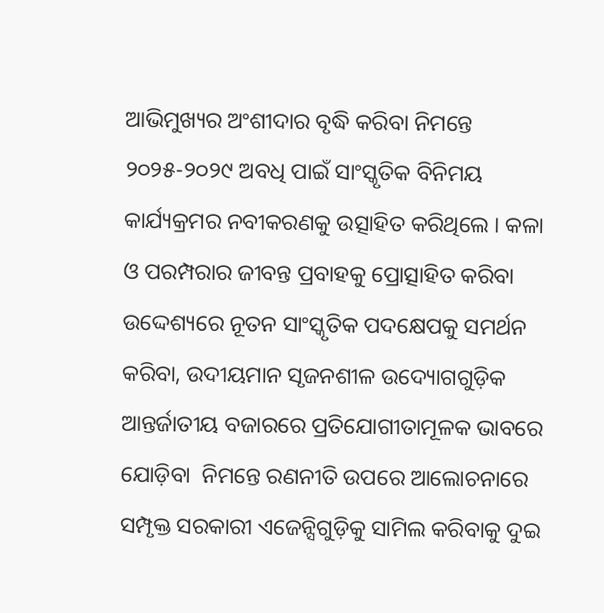ଆଭିମୁଖ୍ୟର ଅଂଶୀଦାର ବୃଦ୍ଧି କରିବା ନିମନ୍ତେ ୨୦୨୫-୨୦୨୯ ଅବଧି ପାଇଁ ସାଂସ୍କୃତିକ ବିନିମୟ କାର୍ଯ୍ୟକ୍ରମର ନବୀକରଣକୁ ଉତ୍ସାହିତ କରିଥିଲେ । କଳା ଓ ପରମ୍ପରାର ଜୀବନ୍ତ ପ୍ରବାହକୁ ପ୍ରୋତ୍ସାହିତ କରିବା ଉଦ୍ଦେଶ୍ୟରେ ନୂତନ ସାଂସ୍କୃତିକ ପଦକ୍ଷେପକୁ ସମର୍ଥନ କରିବା, ଉଦୀୟମାନ ସୃଜନଶୀଳ ଉଦ୍ୟୋଗଗୁଡ଼ିକ ଆନ୍ତର୍ଜାତୀୟ ବଜାରରେ ପ୍ରତିଯୋଗୀତାମୂଳକ ଭାବରେ ଯୋଡ଼ିବା  ନିମନ୍ତେ ରଣନୀତି ଉପରେ ଆଲୋଚନାରେ ସମ୍ପୃକ୍ତ ସରକାରୀ ଏଜେନ୍ସିଗୁଡ଼ିକୁ ସାମିଲ କରିବାକୁ ଦୁଇ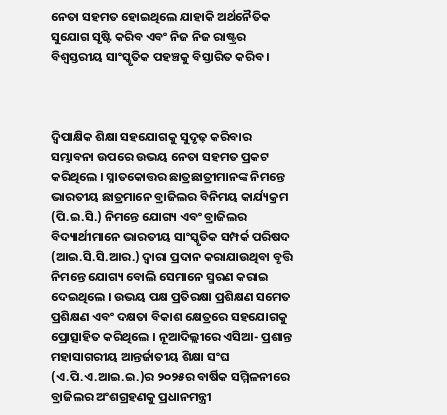ନେତା ସହମତ ହୋଇଥିଲେ ଯାହାକି ଅର୍ଥନୈତିକ ସୁଯୋଗ ସୃଷ୍ଟି କରିବ ଏବଂ ନିଜ ନିଜ ରାଷ୍ଟ୍ରର ବିଶ୍ୱସ୍ତରୀୟ ସାଂସ୍କୃତିକ ପହଞ୍ଚକୁ ବିସ୍ତାରିତ କରିବ ।



ଦ୍ୱିପାକ୍ଷିକ ଶିକ୍ଷା ସହଯୋଗକୁ ସୁଦୃଢ଼ କରିବାର ସମ୍ଭାବନା ଉପରେ ଉଭୟ ନେତା ସହମତ ପ୍ରକଟ କରିଥିଲେ । ସ୍ନାତକୋତ୍ତର ଛାତ୍ରଛାତ୍ରୀମାନଙ୍କ ନିମନ୍ତେ ଭାରତୀୟ ଛାତ୍ରମାନେ ବ୍ରାଜିଲର ବିନିମୟ କାର୍ଯ୍ୟକ୍ରମ (ପି.ଇ.ସି.) ନିମନ୍ତେ ଯୋଗ୍ୟ ଏବଂ ବ୍ରାଜିଲର ବିଦ୍ୟାର୍ଥୀମାନେ ଭାରତୀୟ ସାଂସ୍କୃତିକ ସମ୍ପର୍କ ପରିଷଦ (ଆଇ.ସି.ସି.ଆର.) ଦ୍ୱାରା ପ୍ରଦାନ କରାଯାଉଥିବା ବୃତ୍ତି ନିମନ୍ତେ ଯୋଗ୍ୟ ବୋଲି ସେମାନେ ସ୍ମରଣ କରାଇ ଦେଇଥିଲେ । ଉଭୟ ପକ୍ଷ ପ୍ରତିରକ୍ଷା ପ୍ରଶିକ୍ଷଣ ସମେତ ପ୍ରଶିକ୍ଷଣ ଏବଂ ଦକ୍ଷତା ବିକାଶ କ୍ଷେତ୍ରରେ ସହଯୋଗକୁ ପ୍ରୋତ୍ସାହିତ କରିଥିଲେ । ନୂଆଦିଲ୍ଲୀରେ ଏସିଆ- ପ୍ରଶାନ୍ତ ମହାସାଗରୀୟ ଆନ୍ତର୍ଜାତୀୟ ଶିକ୍ଷା ସଂଘ (ଏ.ପି.ଏ.ଆଇ.ଇ.)ର ୨୦୨୫ର ବାର୍ଷିକ ସମ୍ମିଳନୀରେ ବ୍ରାଜିଲର ଅଂଶଗ୍ରହଣକୁ ପ୍ରଧାନମନ୍ତ୍ରୀ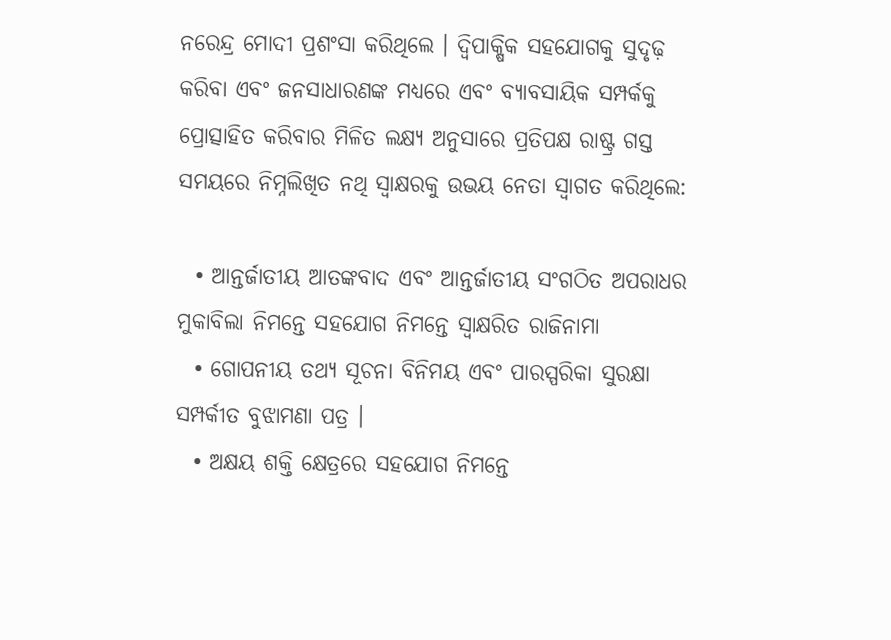ନରେନ୍ଦ୍ର ମୋଦୀ ପ୍ରଶଂସା କରିଥିଲେ । ଦ୍ୱିପାକ୍ଷିକ ସହଯୋଗକୁ ସୁଦୃଢ଼ କରିବା ଏବଂ ଜନସାଧାରଣଙ୍କ ମଧ୍ୟରେ ଏବଂ ବ୍ୟାବସାୟିକ ସମ୍ପର୍କକୁ ପ୍ରୋତ୍ସାହିତ କରିବାର ମିଳିତ ଲକ୍ଷ୍ୟ ଅନୁସାରେ ପ୍ରତିପକ୍ଷ ରାଷ୍ଟ୍ର ଗସ୍ତ ସମୟରେ ନିମ୍ନଲିଖିତ ନଥି ସ୍ୱାକ୍ଷରକୁ ଉଭୟ ନେତା ସ୍ୱାଗତ କରିଥିଲେ:

  • ଆନ୍ତର୍ଜାତୀୟ ଆତଙ୍କବାଦ ଏବଂ ଆନ୍ତର୍ଜାତୀୟ ସଂଗଠିତ ଅପରାଧର ମୁକାବିଲା ନିମନ୍ତେ ସହଯୋଗ ନିମନ୍ତେ ସ୍ୱାକ୍ଷରିତ ରାଜିନାମା
  • ଗୋପନୀୟ ତଥ୍ୟ ସୂଚନା ବିନିମୟ ଏବଂ ପାରସ୍ପରିକା ସୁରକ୍ଷା ସମ୍ପର୍କୀତ ବୁଝାମଣା ପତ୍ର ।
  • ଅକ୍ଷୟ ଶକ୍ତି କ୍ଷେତ୍ରରେ ସହଯୋଗ ନିମନ୍ତେ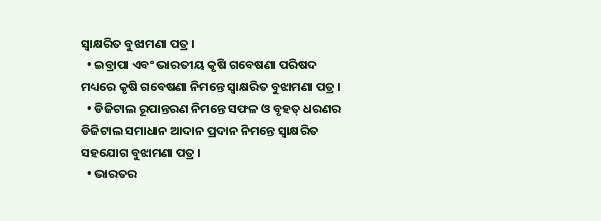ସ୍ୱାକ୍ଷରିତ ବୁଝାମଣା ପତ୍ର ।
  • ଇବ୍ରାପା ଏବଂ ଭାରତୀୟ କୃଷି ଗବେଷଣା ପରିଷଦ ମଧ୍ୟରେ କୃଷି ଗବେଷଣା ନିମନ୍ତେ ସ୍ୱାକ୍ଷରିତ ବୁଝାମଣା ପତ୍ର ।
  • ଡିଜିଟାଲ ରୂପାନ୍ତରଣ ନିମନ୍ତେ ସଫଳ ଓ ବୃହତ୍ ଧରଣର ଡିଜିଟାଲ ସମାଧାନ ଆଦାନ ପ୍ରଦାନ ନିମନ୍ତେ ସ୍ୱାକ୍ଷରିତ ସହଯୋଗ ବୁଝାମଣା ପତ୍ର ।
  • ଭାରତର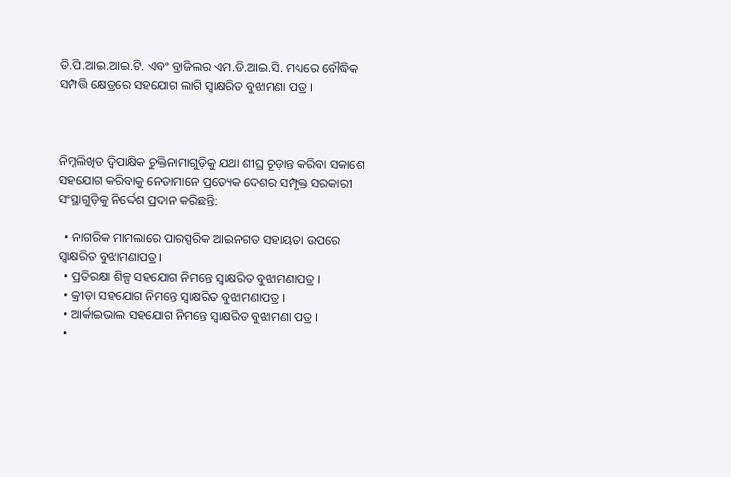ଡି.ପି.ଆଇ.ଆଇ.ଟି. ଏବଂ ବ୍ରାଜିଲର ଏମ.ଡି.ଆଇ.ସି. ମଧ୍ୟରେ ବୌଦ୍ଧିକ ସମ୍ପତ୍ତି କ୍ଷେତ୍ରରେ ସହଯୋଗ ଲାଗି ସ୍ୱାକ୍ଷରିତ ବୁଝାମଣା ପତ୍ର ।



ନିମ୍ନଲିଖିତ ଦ୍ୱିପାକ୍ଷିକ ଚୁକ୍ତିନାମାଗୁଡ଼ିକୁ ଯଥା ଶୀଘ୍ର ଚୂଡ଼ାନ୍ତ କରିବା ସକାଶେ ସହଯୋଗ କରିବାକୁ ନେତାମାନେ ପ୍ରତ୍ୟେକ ଦେଶର ସମ୍ପୃକ୍ତ ସରକାରୀ ସଂସ୍ଥାଗୁଡ଼ିକୁ ନିର୍ଦ୍ଦେଶ ପ୍ରଦାନ କରିଛନ୍ତି:

  • ନାଗରିକ ମାମଲାରେ ପାରସ୍ପରିକ ଆଇନଗତ ସହାୟତା ଉପରେ ସ୍ୱାକ୍ଷରିତ ବୁଝାମଣାପତ୍ର।
  • ପ୍ରତିରକ୍ଷା ଶିଳ୍ପ ସହଯୋଗ ନିମନ୍ତେ ସ୍ୱାକ୍ଷରିତ ବୁଝାମଣାପତ୍ର ।
  • କ୍ରୀଡ଼ା ସହଯୋଗ ନିମନ୍ତେ ସ୍ୱାକ୍ଷରିତ ବୁଝାମଣାପତ୍ର ।
  • ଆର୍କାଇଭାଲ ସହଯୋଗ ନିମନ୍ତେ ସ୍ୱାକ୍ଷରିତ ବୁଝାମଣା ପତ୍ର ।
  •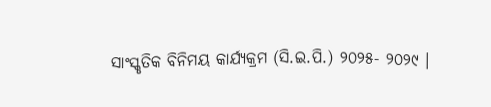ସାଂସ୍କୃତିକ ବିନିମୟ କାର୍ଯ୍ୟକ୍ରମ (ସି.ଇ.ପି.) ୨୦୨୫- ୨୦୨୯ ।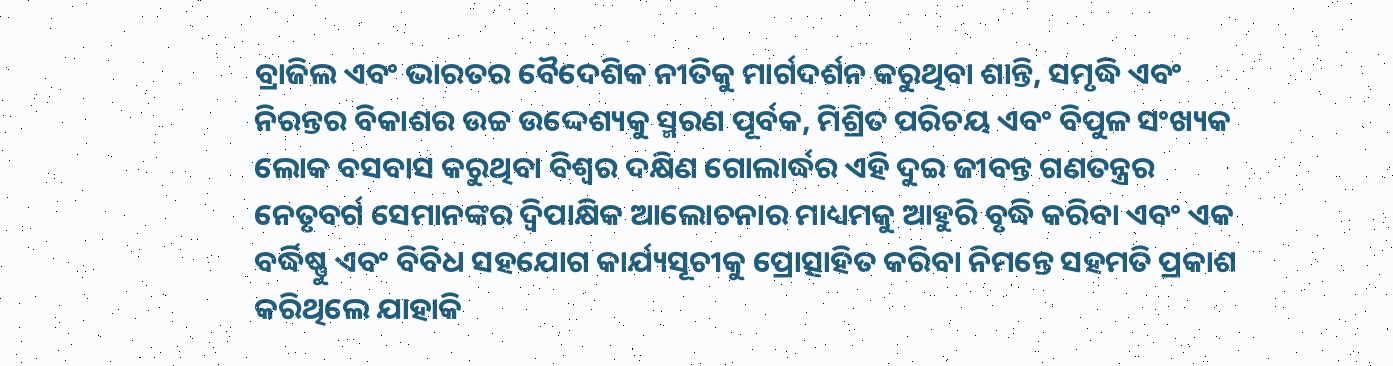ବ୍ରାଜିଲ ଏବଂ ଭାରତର ବୈଦେଶିକ ନୀତିକୁ ମାର୍ଗଦର୍ଶନ କରୁଥିବା ଶାନ୍ତି, ସମୃଦ୍ଧି ଏବଂ ନିରନ୍ତର ବିକାଶର ଉଚ୍ଚ ଉଦ୍ଦେଶ୍ୟକୁ ସ୍ମରଣ ପୂର୍ବକ, ମିଶ୍ରିତ ପରିଚୟ ଏବଂ ବିପୁଳ ସଂଖ୍ୟକ ଲୋକ ବସବାସ କରୁଥିବା ବିଶ୍ୱର ଦକ୍ଷିଣ ଗୋଲାର୍ଦ୍ଧର ଏହି ଦୁଇ ଜୀବନ୍ତ ଗଣତନ୍ତ୍ରର ନେତୃବର୍ଗ ସେମାନଙ୍କର ଦ୍ୱିପାକ୍ଷିକ ଆଲୋଚନାର ମାଧ୍ୟମକୁ ଆହୁରି ବୃଦ୍ଧି କରିବା ଏବଂ ଏକ ବର୍ଦ୍ଧିଷ୍ଣୁ ଏବଂ ବିବିଧ ସହଯୋଗ କାର୍ଯ୍ୟସୂଚୀକୁ ପ୍ରୋତ୍ସାହିତ କରିବା ନିମନ୍ତେ ସହମତି ପ୍ରକାଶ କରିଥିଲେ ଯାହାକି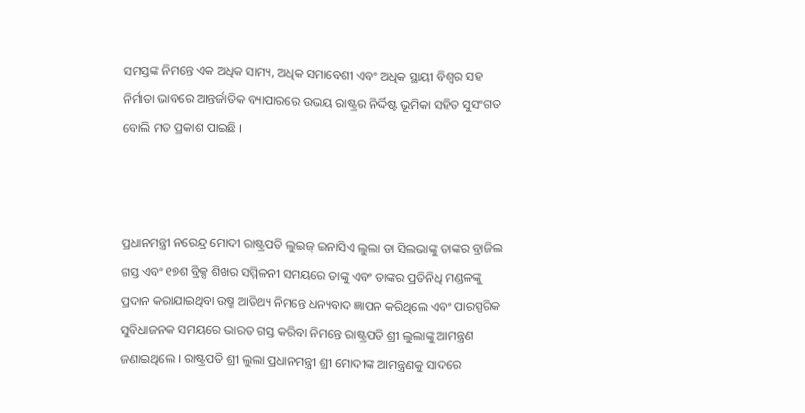ସମସ୍ତଙ୍କ ନିମନ୍ତେ ଏକ ଅଧିକ ସାମ୍ୟ, ଅଧିକ ସମାବେଶୀ ଏବଂ ଅଧିକ ସ୍ଥାୟୀ ବିଶ୍ୱର ସହ ନିର୍ମାତା ଭାବରେ ଆନ୍ତର୍ଜାତିକ ବ୍ୟାପାରରେ ଉଭୟ ରାଷ୍ଟ୍ରର ନିର୍ଦ୍ଦିଷ୍ଟ ଭୂମିକା ସହିତ ସୁସଂଗତ ବୋଲି ମତ ପ୍ରକାଶ ପାଇଛି ।



ପ୍ରଧାନମନ୍ତ୍ରୀ ନରେନ୍ଦ୍ର ମୋଦୀ ରାଷ୍ଟ୍ରପତି ଲୁଇଜ୍ ଇନାସିଏ ଲୁଲା ଡା ସିଲଭାଙ୍କୁ ତାଙ୍କର ବ୍ରାଜିଲ ଗସ୍ତ ଏବଂ ୧୭ଶ ବ୍ରିକ୍ସ ଶିଖର ସମ୍ମିଳନୀ ସମୟରେ ତାଙ୍କୁ ଏବଂ ତାଙ୍କର ପ୍ରତିନିଧି ମଣ୍ଡଳଙ୍କୁ ପ୍ରଦାନ କରାଯାଇଥିବା ଉଷ୍ମ ଆତିଥ୍ୟ ନିମନ୍ତେ ଧନ୍ୟବାଦ ଜ୍ଞାପନ କରିଥିଲେ ଏବଂ ପାରସ୍ପରିକ ସୁବିଧାଜନକ ସମୟରେ ଭାରତ ଗସ୍ତ କରିବା ନିମନ୍ତେ ରାଷ୍ଟ୍ରପତି ଶ୍ରୀ ଲୁଲାଙ୍କୁ ଆମନ୍ତ୍ରଣ ଜଣାଇଥିଲେ । ରାଷ୍ଟ୍ରପତି ଶ୍ରୀ ଲୁଲା ପ୍ରଧାନମନ୍ତ୍ରୀ ଶ୍ରୀ ମୋଦୀଙ୍କ ଆମନ୍ତ୍ରଣକୁ ସାଦରେ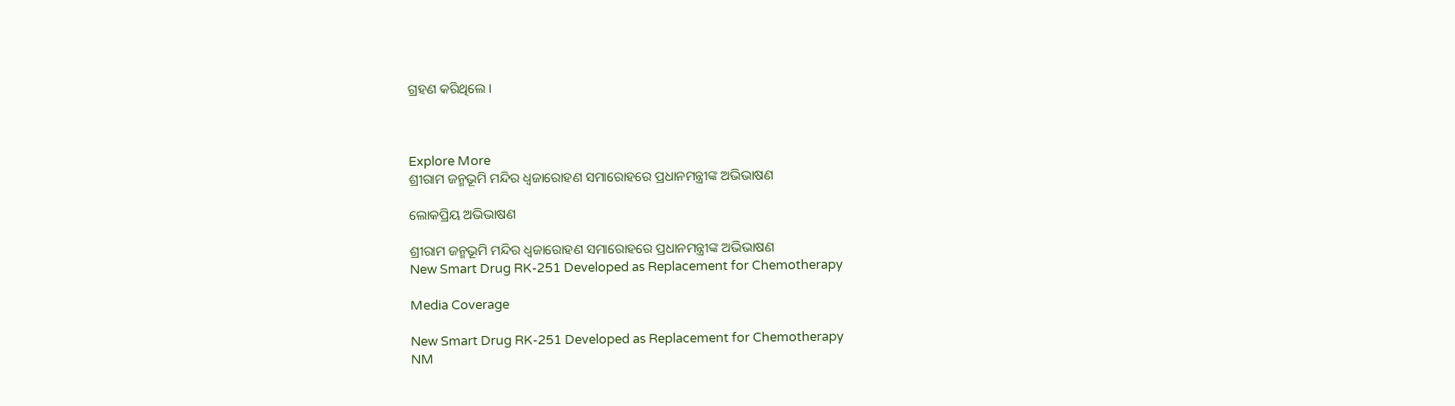ଗ୍ରହଣ କରିଥିଲେ ।



Explore More
ଶ୍ରୀରାମ ଜନ୍ମଭୂମି ମନ୍ଦିର ଧ୍ଵଜାରୋହଣ ସମାରୋହରେ ପ୍ରଧାନମନ୍ତ୍ରୀଙ୍କ ଅଭିଭାଷଣ

ଲୋକପ୍ରିୟ ଅଭିଭାଷଣ

ଶ୍ରୀରାମ ଜନ୍ମଭୂମି ମନ୍ଦିର ଧ୍ଵଜାରୋହଣ ସମାରୋହରେ ପ୍ରଧାନମନ୍ତ୍ରୀଙ୍କ ଅଭିଭାଷଣ
New Smart Drug RK-251 Developed as Replacement for Chemotherapy

Media Coverage

New Smart Drug RK-251 Developed as Replacement for Chemotherapy
NM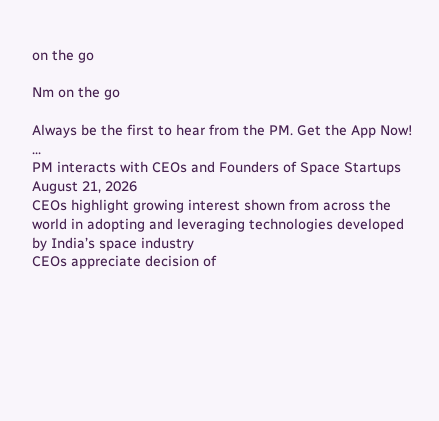on the go

Nm on the go

Always be the first to hear from the PM. Get the App Now!
...
PM interacts with CEOs and Founders of Space Startups
August 21, 2026
CEOs highlight growing interest shown from across the world in adopting and leveraging technologies developed by India’s space industry
CEOs appreciate decision of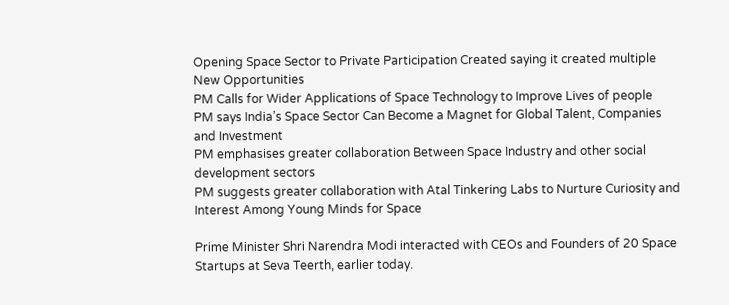Opening Space Sector to Private Participation Created saying it created multiple New Opportunities
PM Calls for Wider Applications of Space Technology to Improve Lives of people
PM says India’s Space Sector Can Become a Magnet for Global Talent, Companies and Investment
PM emphasises greater collaboration Between Space Industry and other social development sectors
PM suggests greater collaboration with Atal Tinkering Labs to Nurture Curiosity and Interest Among Young Minds for Space

Prime Minister Shri Narendra Modi interacted with CEOs and Founders of 20 Space Startups at Seva Teerth, earlier today.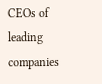CEOs of leading companies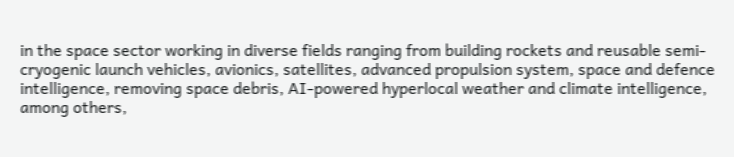in the space sector working in diverse fields ranging from building rockets and reusable semi-cryogenic launch vehicles, avionics, satellites, advanced propulsion system, space and defence intelligence, removing space debris, AI-powered hyperlocal weather and climate intelligence, among others,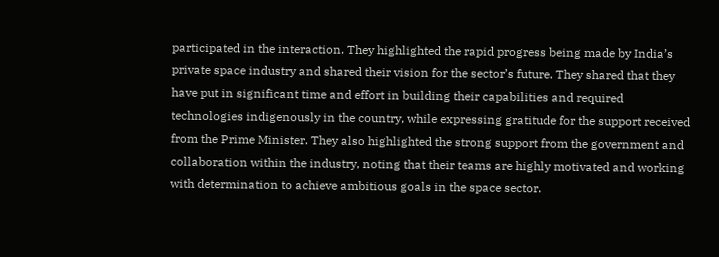participated in the interaction. They highlighted the rapid progress being made by India’s private space industry and shared their vision for the sector’s future. They shared that they have put in significant time and effort in building their capabilities and required technologies indigenously in the country, while expressing gratitude for the support received from the Prime Minister. They also highlighted the strong support from the government and collaboration within the industry, noting that their teams are highly motivated and working with determination to achieve ambitious goals in the space sector.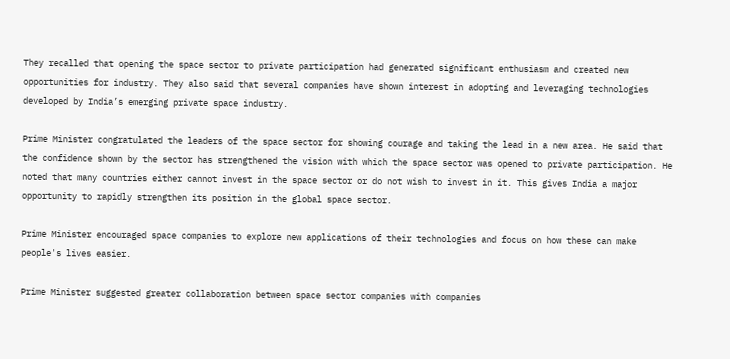They recalled that opening the space sector to private participation had generated significant enthusiasm and created new opportunities for industry. They also said that several companies have shown interest in adopting and leveraging technologies developed by India’s emerging private space industry.

Prime Minister congratulated the leaders of the space sector for showing courage and taking the lead in a new area. He said that the confidence shown by the sector has strengthened the vision with which the space sector was opened to private participation. He noted that many countries either cannot invest in the space sector or do not wish to invest in it. This gives India a major opportunity to rapidly strengthen its position in the global space sector.

Prime Minister encouraged space companies to explore new applications of their technologies and focus on how these can make people's lives easier.

Prime Minister suggested greater collaboration between space sector companies with companies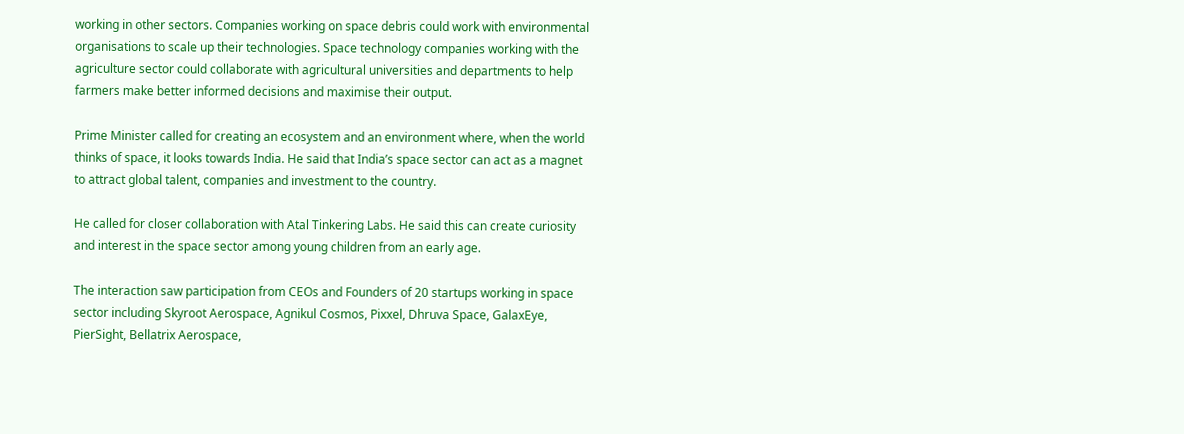working in other sectors. Companies working on space debris could work with environmental organisations to scale up their technologies. Space technology companies working with the agriculture sector could collaborate with agricultural universities and departments to help farmers make better informed decisions and maximise their output.

Prime Minister called for creating an ecosystem and an environment where, when the world thinks of space, it looks towards India. He said that India’s space sector can act as a magnet to attract global talent, companies and investment to the country.

He called for closer collaboration with Atal Tinkering Labs. He said this can create curiosity and interest in the space sector among young children from an early age.

The interaction saw participation from CEOs and Founders of 20 startups working in space sector including Skyroot Aerospace, Agnikul Cosmos, Pixxel, Dhruva Space, GalaxEye, PierSight, Bellatrix Aerospace,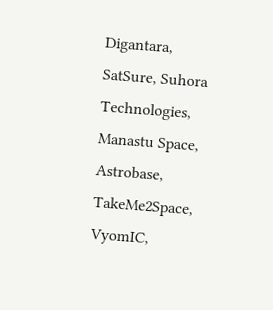Digantara, SatSure, Suhora Technologies, Manastu Space, Astrobase, TakeMe2Space, VyomIC,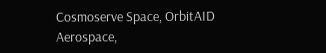Cosmoserve Space, OrbitAID Aerospace,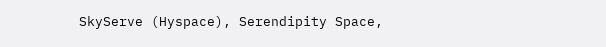SkyServe (Hyspace), Serendipity Space,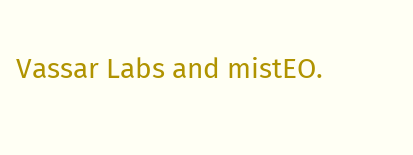Vassar Labs and mistEO.